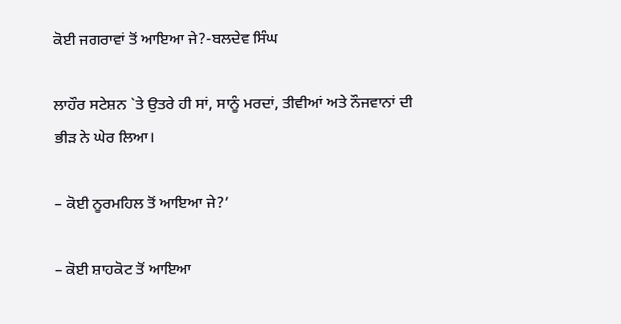ਕੋਈ ਜਗਰਾਵਾਂ ਤੋਂ ਆਇਆ ਜੇ?-ਬਲਦੇਵ ਸਿੰਘ

ਲਾਹੌਰ ਸਟੇਸ਼ਨ `ਤੇ ਉਤਰੇ ਹੀ ਸਾਂ, ਸਾਨੂੰ ਮਰਦਾਂ, ਤੀਵੀਆਂ ਅਤੇ ਨੌਜਵਾਨਾਂ ਦੀ ਭੀੜ ਨੇ ਘੇਰ ਲਿਆ।

– ਕੋਈ ਨੂਰਮਹਿਲ ਤੋਂ ਆਇਆ ਜੇ?’

– ਕੋਈ ਸ਼ਾਹਕੋਟ ਤੋਂ ਆਇਆ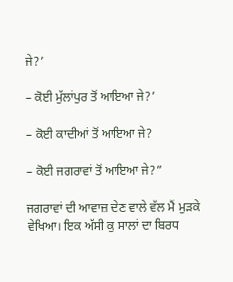ਜੇ?’

– ਕੋਈ ਮੁੱਲਾਂਪੁਰ ਤੋਂ ਆਇਆ ਜੇ?’

– ਕੋਈ ਕਾਦੀਆਂ ਤੋਂ ਆਇਆ ਜੇ?

– ਕੋਈ ਜਗਰਾਵਾਂ ਤੋਂ ਆਇਆ ਜੇ?”

ਜਗਰਾਵਾਂ ਦੀ ਆਵਾਜ਼ ਦੇਣ ਵਾਲੇ ਵੱਲ ਮੈਂ ਮੁੜਕੇ ਵੇਖਿਆ। ਇਕ ਅੱਸੀ ਕੁ ਸਾਲਾਂ ਦਾ ਬਿਰਧ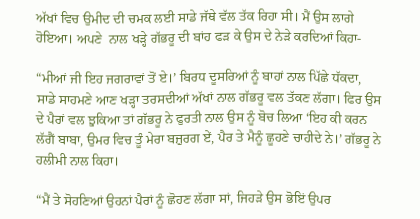ਅੱਖਾਂ ਵਿਚ ਉਮੀਦ ਦੀ ਚਮਕ ਲਈ ਸਾਡੇ ਜੱਥੇ ਵੱਲ ਤੱਕ ਰਿਹਾ ਸੀ। ਮੈਂ ਉਸ ਲਾਗੇ ਹੋਇਆ। ਅਪਣੇ  ਨਾਲ ਖੜ੍ਹੇ ਗੱਭਰੂ ਦੀ ਬਾਂਹ ਫੜ ਕੇ ਉਸ ਦੇ ਨੇੜੇ ਕਰਦਿਆਂ ਕਿਹਾ-

“ਮੀਆਂ ਜੀ ਇਹ ਜਗਰਾਵਾਂ ਤੋਂ ਏ।’ ਬਿਰਧ ਦੂਸਰਿਆਂ ਨੂੰ ਬਾਹਾਂ ਨਾਲ ਪਿੱਛੇ ਧੱਕਦਾ, ਸਾਡੇ ਸਾਹਮਣੇ ਆਣ ਖੜ੍ਹਾ ਤਰਸਦੀਆਂ ਅੱਖਾਂ ਨਾਲ ਗੱਭਰੂ ਵਲ ਤੱਕਣ ਲੱਗਾ। ਫਿਰ ਉਸ ਦੇ ਪੈਰਾਂ ਵਲ ਝੁਕਿਆ ਤਾਂ ਗੱਭਰੂ ਨੇ ਫੁਰਤੀ ਨਾਲ ਉਸ ਨੂੰ ਬੋਚ ਲਿਆ ‘ਇਹ ਕੀ ਕਰਨ ਲੱਗੈਂ ਬਾਬਾ, ਉਮਰ ਵਿਚ ਤੂੰ ਮੇਰਾ ਬਜ਼ੁਰਗ ਏਂ, ਪੈਰ ਤੇ ਮੈਨੂੰ ਛੂਹਣੇ ਚਾਹੀਦੇ ਨੇ।’ ਗੱਭਰੂ ਨੇ ਹਲੀਮੀ ਨਾਲ ਕਿਹਾ।

“ਮੈਂ ਤੇ ਸੋਹਣਿਆਂ ਉਹਨਾਂ ਪੈਰਾਂ ਨੂੰ ਛੋਹਣ ਲੱਗਾ ਸਾਂ, ਜਿਹੜੇ ਉਸ ਭੋਇਂ ਉਪਰ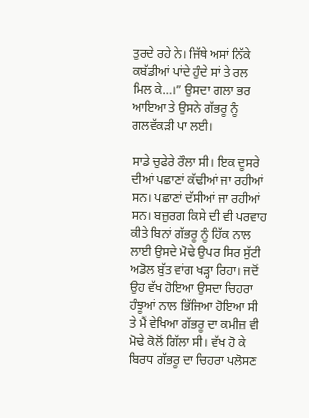ਤੁਰਦੇ ਰਹੇ ਨੇ। ਜਿੱਥੇ ਅਸਾਂ ਨਿੱਕੇ ਕਬੱਡੀਆਂ ਪਾਂਦੇ ਹੁੰਦੇ ਸਾਂ ਤੇ ਰਲ ਮਿਲ ਕੇ…।” ਉਸਦਾ ਗਲਾ ਭਰ ਆਇਆ ਤੇ ਉਸਨੇ ਗੱਭਰੂ ਨੂੰ ਗਲਵੱਕੜੀ ਪਾ ਲਈ।

ਸਾਡੇ ਚੁਫੇਰੇ ਰੌਲਾ ਸੀ। ਇਕ ਦੂਸਰੇ ਦੀਆਂ ਪਛਾਣਾਂ ਕੱਢੀਆਂ ਜਾ ਰਹੀਆਂ ਸਨ। ਪਛਾਣਾਂ ਦੱਸੀਆਂ ਜਾ ਰਹੀਆਂ ਸਨ। ਬਜ਼ੁਰਗ ਕਿਸੇ ਦੀ ਵੀ ਪਰਵਾਹ ਕੀਤੇ ਬਿਨਾਂ ਗੱਭਰੂ ਨੂੰ ਹਿੱਕ ਨਾਲ ਲਾਈ ਉਸਦੇ ਮੋਢੇ ਉਪਰ ਸਿਰ ਸੁੱਟੀ ਅਡੋਲ ਬੁੱਤ ਵਾਂਗ ਖੜ੍ਹਾ ਰਿਹਾ। ਜਦੋਂ ਉਹ ਵੱਖ ਹੋਇਆ ਉਸਦਾ ਚਿਹਰਾ ਹੰਝੂਆਂ ਨਾਲ ਭਿੱਜਿਆ ਹੋਇਆ ਸੀ ਤੇ ਮੈਂ ਵੇਖਿਆ ਗੱਭਰੂ ਦਾ ਕਮੀਜ਼ ਵੀ ਮੋਢੇ ਕੋਲੋਂ ਗਿੱਲਾ ਸੀ। ਵੱਖ ਹੋ ਕੇ ਬਿਰਧ ਗੱਭਰੂ ਦਾ ਚਿਹਰਾ ਪਲੋਸਣ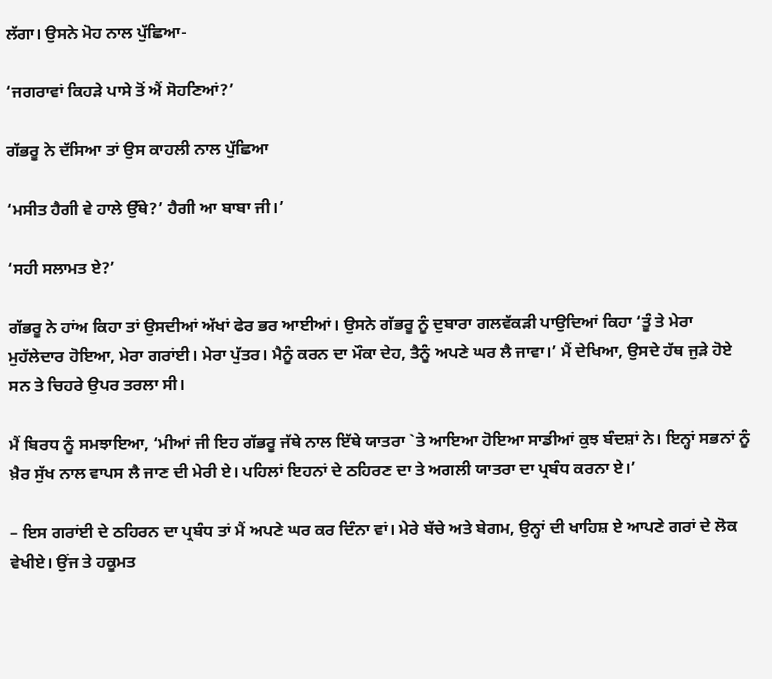ਲੱਗਾ। ਉਸਨੇ ਮੋਹ ਨਾਲ ਪੁੱਛਿਆ-

‘ਜਗਰਾਵਾਂ ਕਿਹੜੇ ਪਾਸੇ ਤੋਂ ਐਂ ਸੋਹਣਿਆਂ?’

ਗੱਭਰੂ ਨੇ ਦੱਸਿਆ ਤਾਂ ਉਸ ਕਾਹਲੀ ਨਾਲ ਪੁੱਛਿਆ

‘ਮਸੀਤ ਹੈਗੀ ਵੇ ਹਾਲੇ ਉੱਥੇ?’ ਹੈਗੀ ਆ ਬਾਬਾ ਜੀ।’

‘ਸਹੀ ਸਲਾਮਤ ਏ?’

ਗੱਭਰੂ ਨੇ ਹਾਂਅ ਕਿਹਾ ਤਾਂ ਉਸਦੀਆਂ ਅੱਖਾਂ ਫੇਰ ਭਰ ਆਈਆਂ। ਉਸਨੇ ਗੱਭਰੂ ਨੂੰ ਦੁਬਾਰਾ ਗਲਵੱਕੜੀ ਪਾਉਦਿਆਂ ਕਿਹਾ ‘ਤੂੰ ਤੇ ਮੇਰਾ ਮੁਹੱਲੇਦਾਰ ਹੋਇਆ, ਮੇਰਾ ਗਰਾਂਈ। ਮੇਰਾ ਪੁੱਤਰ। ਮੈਨੂੰ ਕਰਨ ਦਾ ਮੌਕਾ ਦੇਹ, ਤੈਨੂੰ ਅਪਣੇ ਘਰ ਲੈ ਜਾਵਾ।’ ਮੈਂ ਦੇਖਿਆ, ਉਸਦੇ ਹੱਥ ਜੁੜੇ ਹੋਏ ਸਨ ਤੇ ਚਿਹਰੇ ਉਪਰ ਤਰਲਾ ਸੀ।

ਮੈਂ ਬਿਰਧ ਨੂੰ ਸਮਝਾਇਆ, ‘ਮੀਆਂ ਜੀ ਇਹ ਗੱਭਰੂ ਜੱਥੇ ਨਾਲ ਇੱਥੇ ਯਾਤਰਾ `ਤੇ ਆਇਆ ਹੋਇਆ ਸਾਡੀਆਂ ਕੁਝ ਬੰਦਸ਼ਾਂ ਨੇ। ਇਨ੍ਹਾਂ ਸਭਨਾਂ ਨੂੰ ਖ਼ੈਰ ਸੁੱਖ ਨਾਲ ਵਾਪਸ ਲੈ ਜਾਣ ਦੀ ਮੇਰੀ ਏ। ਪਹਿਲਾਂ ਇਹਨਾਂ ਦੇ ਠਹਿਰਣ ਦਾ ਤੇ ਅਗਲੀ ਯਾਤਰਾ ਦਾ ਪ੍ਰਬੰਧ ਕਰਨਾ ਏ।’

– ਇਸ ਗਰਾਂਈ ਦੇ ਠਹਿਰਨ ਦਾ ਪ੍ਰਬੰਧ ਤਾਂ ਮੈਂ ਅਪਣੇ ਘਰ ਕਰ ਦਿੰਨਾ ਵਾਂ। ਮੇਰੇ ਬੱਚੇ ਅਤੇ ਬੇਗਮ, ਉਨ੍ਹਾਂ ਦੀ ਖਾਹਿਸ਼ ਏ ਆਪਣੇ ਗਰਾਂ ਦੇ ਲੋਕ ਵੇਖੀਏ। ਉਂਜ ਤੇ ਹਕੂਮਤ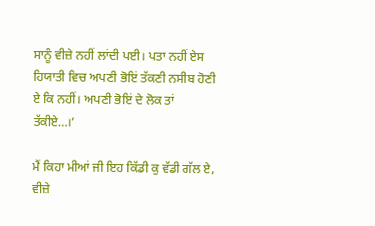ਸਾਨੂੰ ਵੀਜ਼ੇ ਨਹੀਂ ਲਾਂਦੀ ਪਈ। ਪਤਾ ਨਹੀਂ ਏਸ ਹਿਯਾਤੀ ਵਿਚ ਅਪਣੀ ਭੋਇਂ ਤੱਕਣੀ ਨਸੀਬ ਹੋਣੀ ਏ ਕਿ ਨਹੀਂ। ਅਪਣੀ ਭੋਇਂ ਦੇ ਲੋਕ ਤਾਂ ਤੱਕੀਏ…।’

ਮੈਂ ਕਿਹਾ ਮੀਆਂ ਜੀ ਇਹ ਕਿੱਡੀ ਕੁ ਵੱਡੀ ਗੱਲ ਏ, ਵੀਜ਼ੇ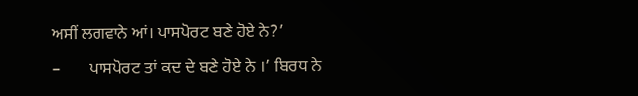ਅਸੀਂ ਲਗਵਾਨੇ ਆਂ। ਪਾਸਪੋਰਟ ਬਣੇ ਹੋਏ ਨੇ?’

–       ਪਾਸਪੋਰਟ ਤਾਂ ਕਦ ਦੇ ਬਣੇ ਹੋਏ ਨੇ ।’ ਬਿਰਧ ਨੇ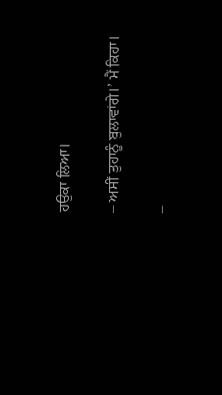ਹਉਕਾ ਲਿਆ।

– ਅਸੀਂ ਤੁਹਾਨੂੰ ਬੁਲਾਵਾਂਗੇ।’ ਮੈਂ ਕਿਹਾ।

–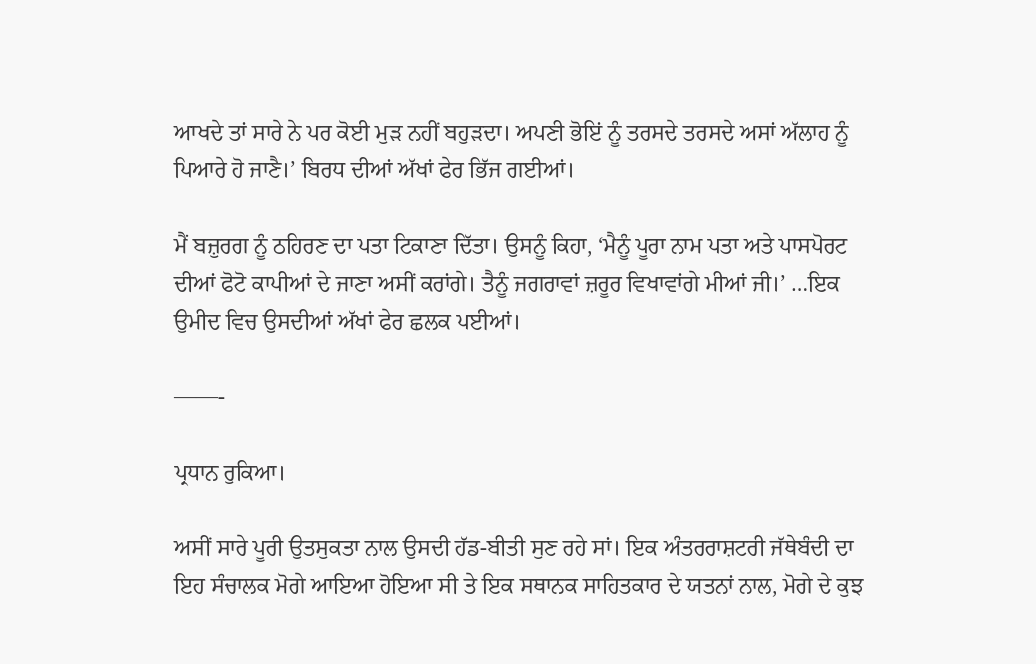ਆਖਦੇ ਤਾਂ ਸਾਰੇ ਨੇ ਪਰ ਕੋਈ ਮੁੜ ਨਹੀਂ ਬਹੁੜਦਾ। ਅਪਣੀ ਭੋਇਂ ਨੂੰ ਤਰਸਦੇ ਤਰਸਦੇ ਅਸਾਂ ਅੱਲਾਹ ਨੂੰ ਪਿਆਰੇ ਹੋ ਜਾਣੈ।’ ਬਿਰਧ ਦੀਆਂ ਅੱਖਾਂ ਫੇਰ ਭਿੱਜ ਗਈਆਂ।

ਮੈਂ ਬਜ਼ੁਰਗ ਨੂੰ ਠਹਿਰਣ ਦਾ ਪਤਾ ਟਿਕਾਣਾ ਦਿੱਤਾ। ਉਸਨੂੰ ਕਿਹਾ, ‘ਮੈਨੂੰ ਪੂਰਾ ਨਾਮ ਪਤਾ ਅਤੇ ਪਾਸਪੋਰਟ ਦੀਆਂ ਫੋਟੋ ਕਾਪੀਆਂ ਦੇ ਜਾਣਾ ਅਸੀਂ ਕਰਾਂਗੇ। ਤੈਨੂੰ ਜਗਰਾਵਾਂ ਜ਼ਰੂਰ ਵਿਖਾਵਾਂਗੇ ਮੀਆਂ ਜੀ।’ …ਇਕ ਉਮੀਦ ਵਿਚ ਉਸਦੀਆਂ ਅੱਖਾਂ ਫੇਰ ਛਲਕ ਪਈਆਂ।

——-

ਪ੍ਰਧਾਨ ਰੁਕਿਆ।

ਅਸੀਂ ਸਾਰੇ ਪੂਰੀ ਉਤਸੁਕਤਾ ਨਾਲ ਉਸਦੀ ਹੱਡ-ਬੀਤੀ ਸੁਣ ਰਹੇ ਸਾਂ। ਇਕ ਅੰਤਰਰਾਸ਼ਟਰੀ ਜੱਥੇਬੰਦੀ ਦਾ ਇਹ ਸੰਚਾਲਕ ਮੋਗੇ ਆਇਆ ਹੋਇਆ ਸੀ ਤੇ ਇਕ ਸਥਾਨਕ ਸਾਹਿਤਕਾਰ ਦੇ ਯਤਨਾਂ ਨਾਲ, ਮੋਗੇ ਦੇ ਕੁਝ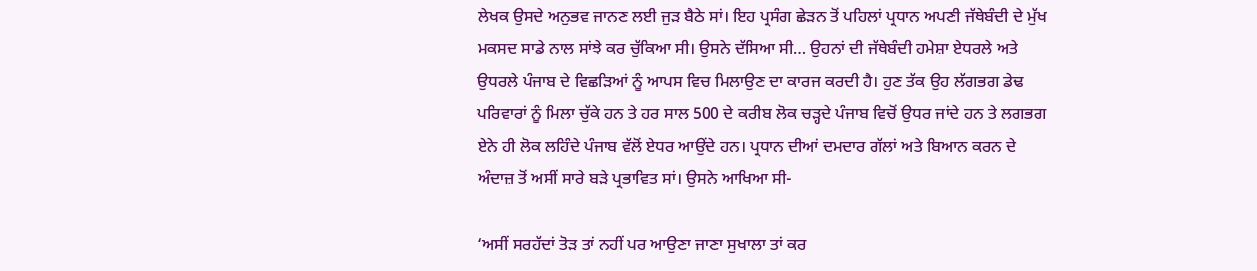ਲੇਖਕ ਉਸਦੇ ਅਨੁਭਵ ਜਾਨਣ ਲਈ ਜੁੜ ਬੈਠੇ ਸਾਂ। ਇਹ ਪ੍ਰਸੰਗ ਛੇੜਨ ਤੋਂ ਪਹਿਲਾਂ ਪ੍ਰਧਾਨ ਅਪਣੀ ਜੱਥੇਬੰਦੀ ਦੇ ਮੁੱਖ ਮਕਸਦ ਸਾਡੇ ਨਾਲ ਸਾਂਝੇ ਕਰ ਚੁੱਕਿਆ ਸੀ। ਉਸਨੇ ਦੱਸਿਆ ਸੀ… ਉਹਨਾਂ ਦੀ ਜੱਥੇਬੰਦੀ ਹਮੇਸ਼ਾ ਏਧਰਲੇ ਅਤੇ ਉਧਰਲੇ ਪੰਜਾਬ ਦੇ ਵਿਛੜਿਆਂ ਨੂੰ ਆਪਸ ਵਿਚ ਮਿਲਾਉਣ ਦਾ ਕਾਰਜ ਕਰਦੀ ਹੈ। ਹੁਣ ਤੱਕ ਉਹ ਲੱਗਭਗ ਡੇਢ ਪਰਿਵਾਰਾਂ ਨੂੰ ਮਿਲਾ ਚੁੱਕੇ ਹਨ ਤੇ ਹਰ ਸਾਲ 500 ਦੇ ਕਰੀਬ ਲੋਕ ਚੜ੍ਹਦੇ ਪੰਜਾਬ ਵਿਚੋਂ ਉਧਰ ਜਾਂਦੇ ਹਨ ਤੇ ਲਗਭਗ ਏਨੇ ਹੀ ਲੋਕ ਲਹਿੰਦੇ ਪੰਜਾਬ ਵੱਲੋਂ ਏਧਰ ਆਉਂਦੇ ਹਨ। ਪ੍ਰਧਾਨ ਦੀਆਂ ਦਮਦਾਰ ਗੱਲਾਂ ਅਤੇ ਬਿਆਨ ਕਰਨ ਦੇ ਅੰਦਾਜ਼ ਤੋਂ ਅਸੀਂ ਸਾਰੇ ਬੜੇ ਪ੍ਰਭਾਵਿਤ ਸਾਂ। ਉਸਨੇ ਆਖਿਆ ਸੀ-

‘ਅਸੀਂ ਸਰਹੱਦਾਂ ਤੋੜ ਤਾਂ ਨਹੀਂ ਪਰ ਆਉਣਾ ਜਾਣਾ ਸੁਖਾਲਾ ਤਾਂ ਕਰ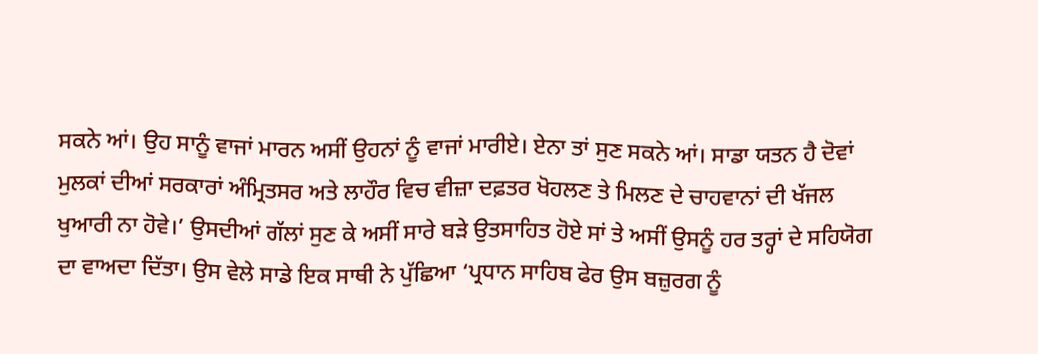ਸਕਨੇ ਆਂ। ਉਹ ਸਾਨੂੰ ਵਾਜਾਂ ਮਾਰਨ ਅਸੀਂ ਉਹਨਾਂ ਨੂੰ ਵਾਜਾਂ ਮਾਰੀਏ। ਏਨਾ ਤਾਂ ਸੁਣ ਸਕਨੇ ਆਂ। ਸਾਡਾ ਯਤਨ ਹੈ ਦੋਵਾਂ ਮੁਲਕਾਂ ਦੀਆਂ ਸਰਕਾਰਾਂ ਅੰਮ੍ਰਿਤਸਰ ਅਤੇ ਲਾਹੌਰ ਵਿਚ ਵੀਜ਼ਾ ਦਫ਼ਤਰ ਖੋਹਲਣ ਤੇ ਮਿਲਣ ਦੇ ਚਾਹਵਾਨਾਂ ਦੀ ਖੱਜਲ ਖੁਆਰੀ ਨਾ ਹੋਵੇ।’ ਉਸਦੀਆਂ ਗੱਲਾਂ ਸੁਣ ਕੇ ਅਸੀਂ ਸਾਰੇ ਬੜੇ ਉਤਸਾਹਿਤ ਹੋਏ ਸਾਂ ਤੇ ਅਸੀਂ ਉਸਨੂੰ ਹਰ ਤਰ੍ਹਾਂ ਦੇ ਸਹਿਯੋਗ ਦਾ ਵਾਅਦਾ ਦਿੱਤਾ। ਉਸ ਵੇਲੇ ਸਾਡੇ ਇਕ ਸਾਥੀ ਨੇ ਪੁੱਛਿਆ ‘ਪ੍ਰਧਾਨ ਸਾਹਿਬ ਫੇਰ ਉਸ ਬਜ਼ੁਰਗ ਨੂੰ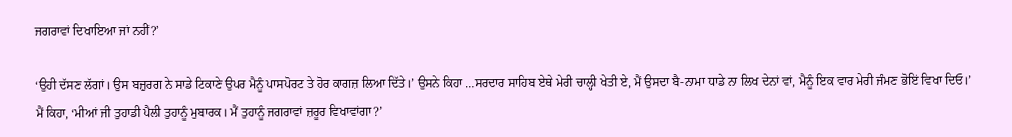ਜਗਰਾਵਾਂ ਦਿਖਾਇਆ ਜਾਂ ਨਹੀਂ?’

‘ਉਹੀ ਦੱਸਣ ਲੱਗਾਂ। ਉਸ ਬਜ਼ੁਰਗ ਨੇ ਸਾਡੇ ਟਿਕਾਣੇ ਉਪਰ ਮੈਨੂੰ ਪਾਸਪੋਰਟ ਤੇ ਹੋਰ ਕਾਗਜ਼ ਲਿਆ ਦਿੱਤੇ।’ ਉਸਨੇ ਕਿਹਾ …ਸਰਦਾਰ ਸਾਹਿਬ ਏਥੇ ਮੇਰੀ ਚਾਲ੍ਹੀ ਖੇਤੀ ਏ, ਮੈਂ ਉਸਦਾ ਬੈ-ਨਾਮਾ ਧਾਡੇ ਨਾ ਲਿਖ ਦੇਨਾਂ ਵਾਂ, ਮੈਨੂੰ ਇਕ ਵਾਰ ਮੇਰੀ ਜੰਮਣ ਭੋਇਂ ਵਿਖਾ ਦਿਓ।’ ਮੈਂ ਕਿਹਾ, ‘ਮੀਆਂ ਜੀ ਤੁਹਾਡੀ ਪੈਲੀ ਤੁਹਾਨੂੰ ਮੁਬਾਰਕ। ਮੈਂ ਤੁਹਾਨੂੰ ਜਗਰਾਵਾਂ ਜ਼ਰੂਰ ਵਿਖਾਵਾਂਗਾ?’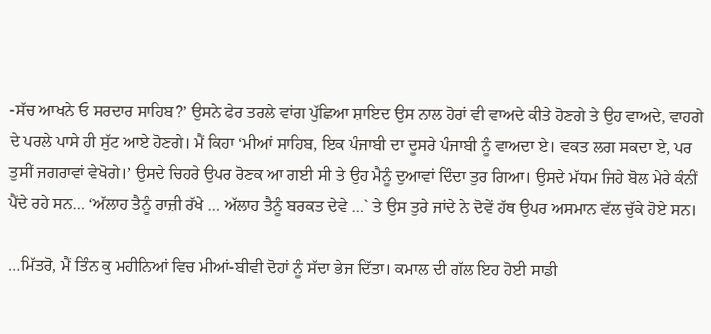-ਸੱਚ ਆਖਨੇ ਓ ਸਰਦਾਰ ਸਾਹਿਬ?’ ਉਸਨੇ ਫੇਰ ਤਰਲੇ ਵਾਂਗ ਪੁੱਛਿਆ ਸ਼ਾਇਦ ਉਸ ਨਾਲ ਹੋਰਾਂ ਵੀ ਵਾਅਦੇ ਕੀਤੇ ਹੋਣਗੇ ਤੇ ਉਹ ਵਾਅਦੇ, ਵਾਹਗੇ ਦੇ ਪਰਲੇ ਪਾਸੇ ਹੀ ਸੁੱਟ ਆਏ ਹੋਣਗੇ। ਮੈਂ ਕਿਹਾ ‘ਮੀਆਂ ਸਾਹਿਬ, ਇਕ ਪੰਜਾਬੀ ਦਾ ਦੂਸਰੇ ਪੰਜਾਬੀ ਨੂੰ ਵਾਅਦਾ ਏ। ਵਕਤ ਲਗ ਸਕਦਾ ਏ, ਪਰ ਤੁਸੀਂ ਜਗਰਾਵਾਂ ਵੇਖੋਗੇ।’ ਉਸਦੇ ਚਿਹਰੇ ਉਪਰ ਰੋਣਕ ਆ ਗਈ ਸੀ ਤੇ ਉਹ ਮੈਨੂੰ ਦੁਆਵਾਂ ਦਿੰਦਾ ਤੁਰ ਗਿਆ। ਉਸਦੇ ਮੱਧਮ ਜਿਹੇ ਬੋਲ ਮੇਰੇ ਕੰਨੀਂ ਪੈਂਦੇ ਰਹੇ ਸਨ… ‘ਅੱਲਾਹ ਤੈਨੂੰ ਰਾਜ਼ੀ ਰੱਖੇ … ਅੱਲਾਹ ਤੈਨੂੰ ਬਰਕਤ ਦੇਵੇ …` ਤੇ ਉਸ ਤੁਰੇ ਜਾਂਦੇ ਨੇ ਦੋਵੇਂ ਹੱਥ ਉਪਰ ਅਸਮਾਨ ਵੱਲ ਚੁੱਕੇ ਹੋਏ ਸਨ।

…ਮਿੱਤਰੋ, ਮੈਂ ਤਿੰਨ ਕੁ ਮਹੀਨਿਆਂ ਵਿਚ ਮੀਆਂ-ਬੀਵੀ ਦੋਹਾਂ ਨੂੰ ਸੱਦਾ ਭੇਜ ਦਿੱਤਾ। ਕਮਾਲ ਦੀ ਗੱਲ ਇਹ ਹੋਈ ਸਾਡੀ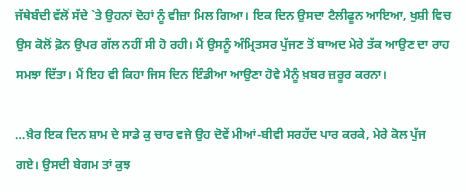ਜੱਥੇਬੰਦੀ ਵੱਲੋਂ ਸੱਦੇ `ਤੇ ਉਹਨਾਂ ਦੋਹਾਂ ਨੂੰ ਵੀਜ਼ਾ ਮਿਲ ਗਿਆ। ਇਕ ਦਿਨ ਉਸਦਾ ਟੈਲੀਫੂਨ ਆਇਆ, ਖੁਸ਼ੀ ਵਿਚ ਉਸ ਕੋਲੋਂ ਫ਼ੋਨ ਉਪਰ ਗੱਲ ਨਹੀਂ ਸੀ ਹੋ ਰਹੀ। ਮੈਂ ਉਸਨੂੰ ਅੰਮ੍ਰਿਤਸਰ ਪੁੱਜਣ ਤੋਂ ਬਾਅਦ ਮੇਰੇ ਤੱਕ ਆਉਣ ਦਾ ਰਾਹ ਸਮਝਾ ਦਿੱਤਾ। ਮੈਂ ਇਹ ਵੀ ਕਿਹਾ ਜਿਸ ਦਿਨ ਇੰਡੀਆ ਆਉਣਾ ਹੋਵੇ ਮੈਨੂੰ ਖ਼ਬਰ ਜ਼ਰੂਰ ਕਰਨਾ।

…ਖ਼ੈਰ ਇਕ ਦਿਨ ਸ਼ਾਮ ਦੇ ਸਾਡੇ ਕੁ ਚਾਰ ਵਜੇ ਉਹ ਦੋਵੇਂ ਮੀਆਂ-ਬੀਵੀ ਸਰਹੱਦ ਪਾਰ ਕਰਕੇ, ਮੇਰੇ ਕੋਲ ਪੁੱਜ ਗਏ। ਉਸਦੀ ਬੇਗਮ ਤਾਂ ਕੁਝ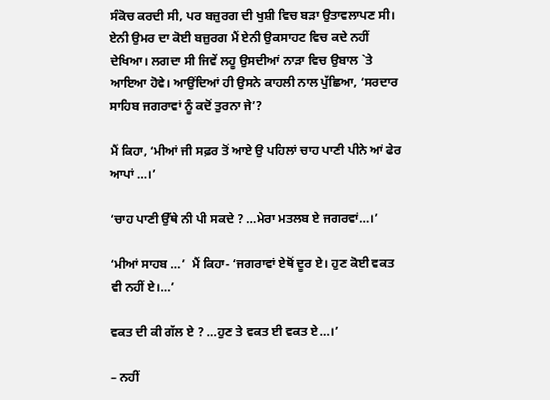ਸੰਕੋਚ ਕਰਦੀ ਸੀ, ਪਰ ਬਜ਼ੁਰਗ ਦੀ ਖੁਸ਼ੀ ਵਿਚ ਬੜਾ ਉਤਾਵਲਾਪਣ ਸੀ। ਏਨੀ ਉਮਰ ਦਾ ਕੋਈ ਬਜ਼ੁਰਗ ਮੈਂ ਏਨੀ ਉਕਸਾਹਟ ਵਿਚ ਕਦੇ ਨਹੀਂ ਦੇਖਿਆ। ਲਗਦਾ ਸੀ ਜਿਵੇਂ ਲਹੂ ਉਸਦੀਆਂ ਨਾੜਾ ਵਿਚ ਉਬਾਲ `ਤੇ ਆਇਆ ਹੋਵੇ। ਆਉਂਦਿਆਂ ਹੀ ਉਸਨੇ ਕਾਹਲੀ ਨਾਲ ਪੁੱਛਿਆ, ‘ਸਰਦਾਰ ਸਾਹਿਬ ਜਗਰਾਵਾਂ ਨੂੰ ਕਦੋਂ ਤੁਰਨਾ ਜੇ’?

ਮੈਂ ਕਿਹਾ, ‘ਮੀਆਂ ਜੀ ਸਫ਼ਰ ਤੋਂ ਆਏ ਉ ਪਹਿਲਾਂ ਚਾਹ ਪਾਣੀ ਪੀਨੇ ਆਂ ਫੇਰ ਆਪਾਂ …।’

‘ਚਾਹ ਪਾਣੀ ਉੱਥੇ ਨੀ ਪੀ ਸਕਦੇ ? …ਮੇਰਾ ਮਤਲਬ ਏ ਜਗਰਵਾਂ…।’

‘ਮੀਆਂ ਸਾਹਬ …’  ਮੈਂ ਕਿਹਾ- ‘ਜਗਰਾਵਾਂ ਏਥੋਂ ਦੂਰ ਏ। ਹੁਣ ਕੋਈ ਵਕਤ ਵੀ ਨਹੀਂ ਏ।…’

ਵਕਤ ਦੀ ਕੀ ਗੱਲ ਏ ? …ਹੁਣ ਤੇ ਵਕਤ ਈ ਵਕਤ ਏ…।’

– ਨਹੀਂ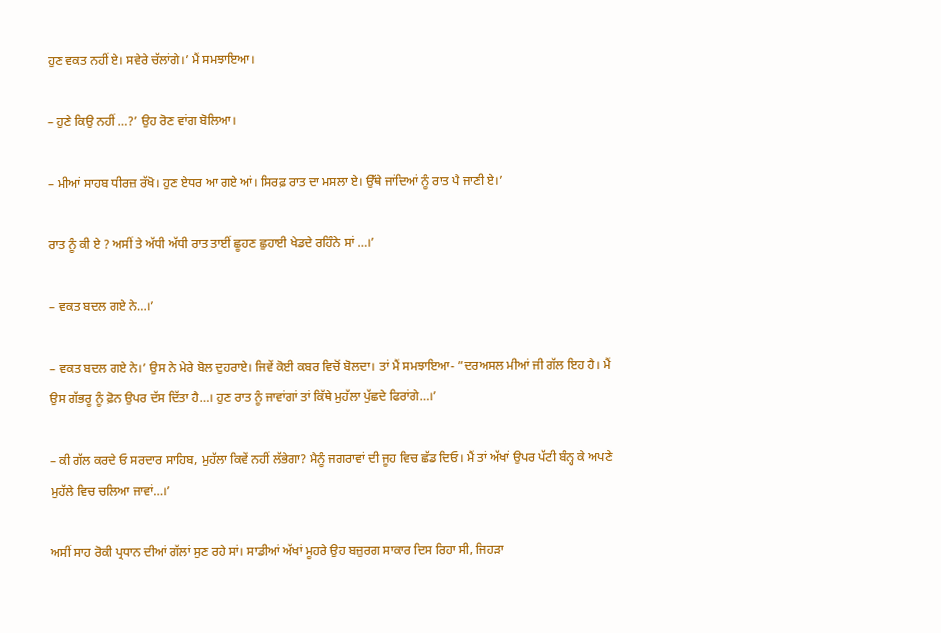ਹੁਣ ਵਕਤ ਨਹੀਂ ਏ। ਸਵੇਰੇ ਚੱਲਾਂਗੇ।’ ਮੈਂ ਸਮਝਾਇਆ।

– ਹੁਣੇ ਕਿਉ ਨਹੀਂ …?’ ਉਹ ਰੋਣ ਵਾਂਗ ਬੋਲਿਆ।

– ਮੀਆਂ ਸਾਹਬ ਧੀਰਜ਼ ਰੱਖੋ। ਹੁਣ ਏਧਰ ਆ ਗਏ ਆਂ। ਸਿਰਫ਼ ਰਾਤ ਦਾ ਮਸਲਾ ਏ। ਉੱਥੇ ਜਾਂਦਿਆਂ ਨੂੰ ਰਾਤ ਪੈ ਜਾਣੀ ਏ।’

ਰਾਤ ਨੂੰ ਕੀ ਏ ? ਅਸੀਂ ਤੇ ਅੱਧੀ ਅੱਧੀ ਰਾਤ ਤਾਈਂ ਛੂਹਣ ਛੁਹਾਈ ਖੇਡਦੇ ਰਹਿੰਨੇ ਸਾਂ …।’

– ਵਕਤ ਬਦਲ ਗਏ ਨੇ…।’

– ਵਕਤ ਬਦਲ ਗਏ ਨੇ।’ ਉਸ ਨੇ ਮੇਰੇ ਬੋਲ ਦੁਹਰਾਏ। ਜਿਵੇਂ ਕੋਈ ਕਬਰ ਵਿਚੋਂ ਬੋਲਦਾ। ਤਾਂ ਮੈਂ ਸਮਝਾਇਆ- ”ਦਰਅਸਲ ਮੀਆਂ ਜੀ ਗੱਲ ਇਹ ਹੈ। ਮੈਂ ਉਸ ਗੱਭਰੂ ਨੂੰ ਫ਼ੋਨ ਉਪਰ ਦੱਸ ਦਿੱਤਾ ਹੈ…। ਹੁਣ ਰਾਤ ਨੂੰ ਜਾਵਾਂਗਾਂ ਤਾਂ ਕਿੱਥੇ ਮੁਹੱਲਾ ਪੁੱਛਦੇ ਫਿਰਾਂਗੇ…।’

– ਕੀ ਗੱਲ ਕਰਦੇ ਓ ਸਰਦਾਰ ਸਾਹਿਬ, ਮੁਹੱਲਾ ਕਿਵੇਂ ਨਹੀਂ ਲੱਭੇਗਾ? ਮੈਨੂੰ ਜਗਰਾਵਾਂ ਦੀ ਜੂਹ ਵਿਚ ਛੱਡ ਦਿਓ। ਮੈਂ ਤਾਂ ਅੱਖਾਂ ਉਪਰ ਪੱਟੀ ਬੰਨ੍ਹ ਕੇ ਅਪਣੇ ਮੁਹੱਲੇ ਵਿਚ ਚਲਿਆ ਜਾਵਾਂ…।’

ਅਸੀਂ ਸਾਹ ਰੋਕੀ ਪ੍ਰਧਾਨ ਦੀਆਂ ਗੱਲਾਂ ਸੁਣ ਰਹੇ ਸਾਂ। ਸਾਡੀਆਂ ਅੱਖਾਂ ਮੂਹਰੇ ਉਹ ਬਜ਼ੁਰਗ ਸਾਕਾਰ ਦਿਸ ਰਿਹਾ ਸੀ, ਜਿਹੜਾ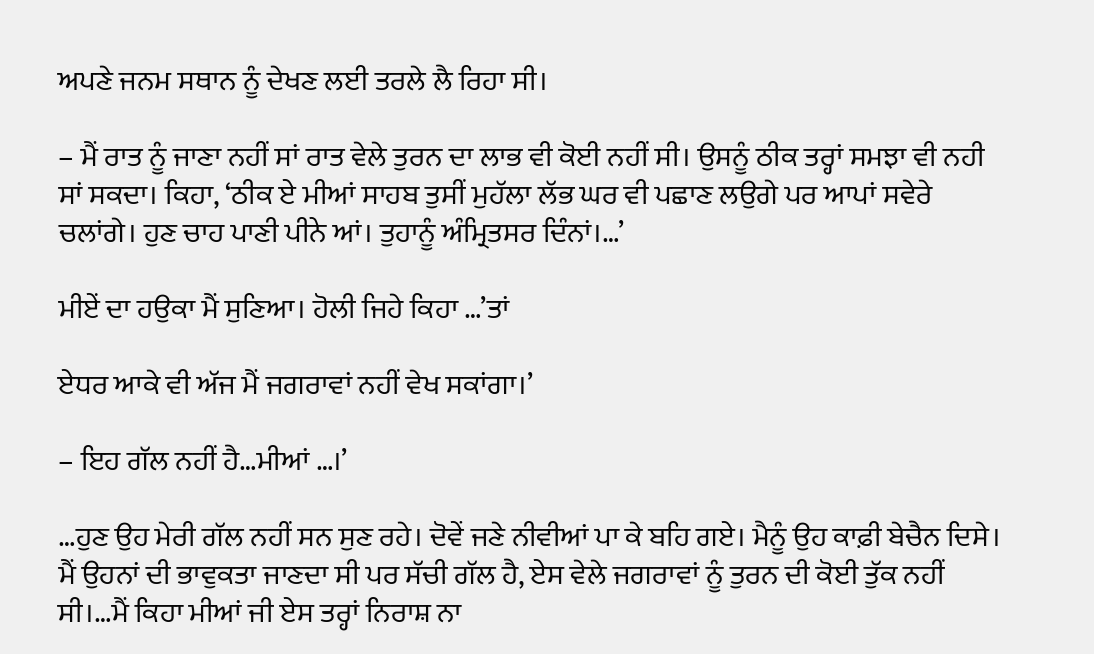ਅਪਣੇ ਜਨਮ ਸਥਾਨ ਨੂੰ ਦੇਖਣ ਲਈ ਤਰਲੇ ਲੈ ਰਿਹਾ ਸੀ।

– ਮੈਂ ਰਾਤ ਨੂੰ ਜਾਣਾ ਨਹੀਂ ਸਾਂ ਰਾਤ ਵੇਲੇ ਤੁਰਨ ਦਾ ਲਾਭ ਵੀ ਕੋਈ ਨਹੀਂ ਸੀ। ਉਸਨੂੰ ਠੀਕ ਤਰ੍ਹਾਂ ਸਮਝਾ ਵੀ ਨਹੀ ਸਾਂ ਸਕਦਾ। ਕਿਹਾ, ‘ਠੀਕ ਏ ਮੀਆਂ ਸਾਹਬ ਤੁਸੀਂ ਮੁਹੱਲਾ ਲੱਭ ਘਰ ਵੀ ਪਛਾਣ ਲਉਗੇ ਪਰ ਆਪਾਂ ਸਵੇਰੇ ਚਲਾਂਗੇ। ਹੁਣ ਚਾਹ ਪਾਣੀ ਪੀਨੇ ਆਂ। ਤੁਹਾਨੂੰ ਅੰਮ੍ਰਿਤਸਰ ਦਿੰਨਾਂ।…’

ਮੀਏਂ ਦਾ ਹਉਕਾ ਮੈਂ ਸੁਣਿਆ। ਹੋਲੀ ਜਿਹੇ ਕਿਹਾ …’ਤਾਂ

ਏਧਰ ਆਕੇ ਵੀ ਅੱਜ ਮੈਂ ਜਗਰਾਵਾਂ ਨਹੀਂ ਵੇਖ ਸਕਾਂਗਾ।’

– ਇਹ ਗੱਲ ਨਹੀਂ ਹੈ…ਮੀਆਂ …।’

…ਹੁਣ ਉਹ ਮੇਰੀ ਗੱਲ ਨਹੀਂ ਸਨ ਸੁਣ ਰਹੇ। ਦੋਵੇਂ ਜਣੇ ਨੀਵੀਆਂ ਪਾ ਕੇ ਬਹਿ ਗਏ। ਮੈਨੂੰ ਉਹ ਕਾਫ਼ੀ ਬੇਚੈਨ ਦਿਸੇ। ਮੈਂ ਉਹਨਾਂ ਦੀ ਭਾਵੁਕਤਾ ਜਾਣਦਾ ਸੀ ਪਰ ਸੱਚੀ ਗੱਲ ਹੈ, ਏਸ ਵੇਲੇ ਜਗਰਾਵਾਂ ਨੂੰ ਤੁਰਨ ਦੀ ਕੋਈ ਤੁੱਕ ਨਹੀਂ ਸੀ।…ਮੈਂ ਕਿਹਾ ਮੀਆਂ ਜੀ ਏਸ ਤਰ੍ਹਾਂ ਨਿਰਾਸ਼ ਨਾ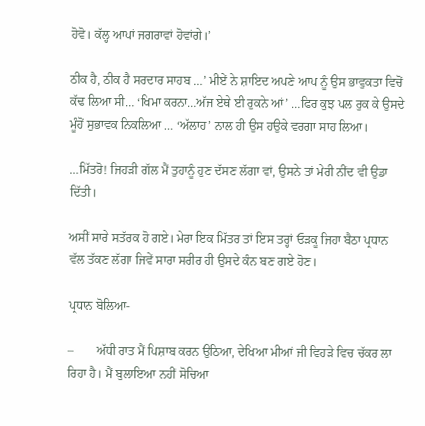ਹੋਵੋ। ਕੱਲ੍ਹ ਆਪਾਂ ਜਗਰਾਵਾਂ ਹੋਵਾਂਗੇ।’

ਠੀਕ ਹੈ, ਠੀਕ ਹੈ ਸਰਦਾਰ ਸਾਹਬ …’ ਮੀਏਂ ਨੇ ਸ਼ਾਇਦ ਅਪਣੇ ਆਪ ਨੂੰ ਉਸ ਭਾਵੁਕਤਾ ਵਿਚੋਂ ਕੱਢ ਲਿਆ ਸੀ… ‘ਖਿਮਾ ਕਰਨਾ…ਅੱਜ ਏਥੇ ਈ ਰੁਕਨੇ ਆਂ’ …ਫਿਰ ਕੁਝ ਪਲ ਰੁਕ ਕੇ ਉਸਦੇ ਮੂੰਹੋਂ ਸੁਭਾਵਕ ਨਿਕਲਿਆ … ‘ਅੱਲਾਹ’ ਨਾਲ ਹੀ ਉਸ ਹਉਕੇ ਵਰਗਾ ਸਾਹ ਲਿਆ।

…ਮਿੱਤਰੋ! ਜਿਹੜੀ ਗੱਲ ਮੈਂ ਤੁਹਾਨੂੰ ਹੁਣ ਦੱਸਣ ਲੱਗਾ ਵਾਂ, ਉਸਨੇ ਤਾਂ ਮੇਰੀ ਨੀਂਦ ਵੀ ਉਡਾ ਦਿੱਤੀ।

ਅਸੀਂ ਸਾਰੇ ਸਤੱਰਕ ਹੋ ਗਏ। ਮੇਰਾ ਇਕ ਮਿੱਤਰ ਤਾਂ ਇਸ ਤਰ੍ਹਾਂ ਓੜਕੂ ਜਿਹਾ ਬੈਠਾ ਪ੍ਰਧਾਨ ਵੱਲ ਤੱਕਣ ਲੱਗਾ ਜਿਵੇਂ ਸਾਰਾ ਸਰੀਰ ਹੀ ਉਸਦੇ ਕੰਨ ਬਣ ਗਏ ਹੋਣ।

ਪ੍ਰਧਾਨ ਬੋਲਿਆ-

–       ਅੱਧੀ ਰਾਤ ਮੈਂ ਪਿਸ਼ਾਬ ਕਰਨ ਉਠਿਆ, ਦੇਖਿਆ ਮੀਆਂ ਜੀ ਵਿਹੜੇ ਵਿਚ ਚੱਕਰ ਲਾ ਰਿਹਾ ਹੈ। ਮੈਂ ਬੁਲਾਇਆ ਨਹੀਂ ਸੋਚਿਆ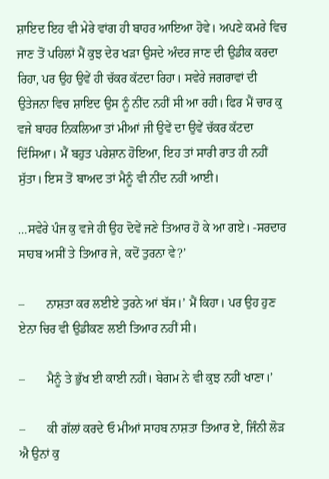ਸ਼ਾਇਦ ਇਹ ਵੀ ਮੇਰੇ ਵਾਂਗ ਹੀ ਬਾਹਰ ਆਇਆ ਹੋਵੇ। ਅਪਣੇ ਕਮਰੇ ਵਿਚ ਜਾਣ ਤੋਂ ਪਹਿਲਾਂ ਮੈਂ ਕੁਝ ਦੇਰ ਖੜਾ ਉਸਦੇ ਅੰਦਰ ਜਾਣ ਦੀ ਉਡੀਕ ਕਰਦਾ ਰਿਹਾ, ਪਰ ਉਹ ਉਵੇਂ ਹੀ ਚੱਕਰ ਕੱਟਦਾ ਰਿਹਾ। ਸਵੇਰੇ ਜਗਰਾਵਾਂ ਦੀ ਉਤੇਜਨਾ ਵਿਚ ਸ਼ਾਇਦ ਉਸ ਨੂੰ ਨੀਂਦ ਨਹੀਂ ਸੀ ਆ ਰਹੀ। ਫਿਰ ਮੈਂ ਚਾਰ ਕੁ ਵਜੇ ਬਾਹਰ ਨਿਕਲਿਆ ਤਾਂ ਮੀਆਂ ਜੀ ਉਵੇਂ ਦਾ ਉਵੇਂ ਚੱਕਰ ਕੱਟਦਾ ਦਿੱਸਿਆ। ਮੈਂ ਬਹੁਤ ਪਰੇਸ਼ਾਨ ਹੋਇਆ, ਇਹ ਤਾਂ ਸਾਰੀ ਰਾਤ ਹੀ ਨਹੀਂ ਸੁੱਤਾ। ਇਸ ਤੋਂ ਬਾਅਦ ਤਾਂ ਮੈਨੂੰ ਵੀ ਨੀਂਦ ਨਹੀਂ ਆਈ।

…ਸਵੇਰੇ ਪੰਜ ਕੁ ਵਜੇ ਹੀ ਉਹ ਦੋਵੇਂ ਜਣੇ ਤਿਆਰ ਹੋ ਕੇ ਆ ਗਏ। -ਸਰਦਾਰ ਸਾਹਬ ਅਸੀਂ ਤੇ ਤਿਆਰ ਜੇ, ਕਦੋਂ ਤੁਰਨਾ ਵੇ?’

–       ਨਾਸ਼ਤਾ ਕਰ ਲਈਏ ਤੁਰਨੇ ਆਂ ਬੱਸ।’ ਮੈਂ ਕਿਹਾ। ਪਰ ਉਹ ਹੁਣ ਏਨਾ ਚਿਰ ਵੀ ਉਡੀਕਣ ਲਈ ਤਿਆਰ ਨਹੀਂ ਸੀ।

–       ਮੈਨੂੰ ਤੇ ਭੁੱਖ ਈ ਕਾਈ ਨਹੀਂ। ਬੇਗਮ ਨੇ ਵੀ ਕੁਝ ਨਹੀਂ ਖਾਣਾ।’

–       ਕੀ ਗੱਲਾਂ ਕਰਦੇ ਓ ਮੀਆਂ ਸਾਹਬ ਨਾਸ਼ਤਾ ਤਿਆਰ ਏ, ਜਿੰਨੀ ਲੋੜ ਐ ਉਨਾਂ ਕੁ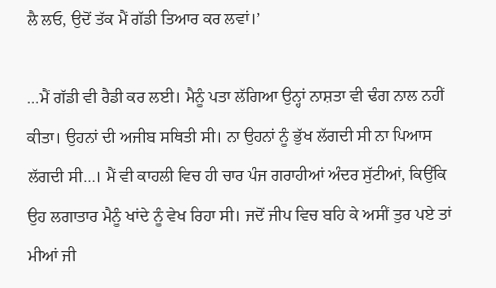ਲੈ ਲਓ, ਉਦੋਂ ਤੱਕ ਮੈਂ ਗੱਡੀ ਤਿਆਰ ਕਰ ਲਵਾਂ।’

…ਮੈਂ ਗੱਡੀ ਵੀ ਰੈਡੀ ਕਰ ਲਈ। ਮੈਨੂੰ ਪਤਾ ਲੱਗਿਆ ਉਨ੍ਹਾਂ ਨਾਸ਼ਤਾ ਵੀ ਢੰਗ ਨਾਲ ਨਹੀਂ ਕੀਤਾ। ਉਹਨਾਂ ਦੀ ਅਜੀਬ ਸਥਿਤੀ ਸੀ। ਨਾ ਉਹਨਾਂ ਨੂੰ ਭੁੱਖ ਲੱਗਦੀ ਸੀ ਨਾ ਪਿਆਸ ਲੱਗਦੀ ਸੀ…। ਮੈਂ ਵੀ ਕਾਹਲੀ ਵਿਚ ਹੀ ਚਾਰ ਪੰਜ ਗਰਾਹੀਆਂ ਅੰਦਰ ਸੁੱਟੀਆਂ, ਕਿਉਂਕਿ ਉਹ ਲਗਾਤਾਰ ਮੈਨੂੰ ਖਾਂਦੇ ਨੂੰ ਵੇਖ ਰਿਹਾ ਸੀ। ਜਦੋਂ ਜੀਪ ਵਿਚ ਬਹਿ ਕੇ ਅਸੀਂ ਤੁਰ ਪਏ ਤਾਂ ਮੀਆਂ ਜੀ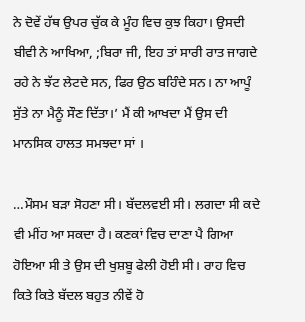ਨੇ ਦੋਵੇਂ ਹੱਥ ਉਪਰ ਚੁੱਕ ਕੇ ਮੂੰਹ ਵਿਚ ਕੁਝ ਕਿਹਾ। ਉਸਦੀ ਬੀਵੀ ਨੇ ਆਖਿਆ, ;ਬਿਰਾ ਜੀ, ਇਹ ਤਾਂ ਸਾਰੀ ਰਾਤ ਜਾਗਦੇ ਰਹੇ ਨੇ ਝੱਟ ਲੇਟਦੇ ਸਨ, ਫਿਰ ਉਠ ਬਹਿੰਦੇ ਸਨ। ਨਾ ਆਪੂੰ ਸੁੱਤੇ ਨਾ ਮੈਨੂੰ ਸੌਣ ਦਿੱਤਾ।’ ਮੈਂ ਕੀ ਆਖਦਾ ਮੈਂ ਉਸ ਦੀ ਮਾਨਸਿਕ ਹਾਲਤ ਸਮਝਦਾ ਸਾਂ ।

…ਮੌਸਮ ਬੜਾ ਸੋਹਣਾ ਸੀ। ਬੱਦਲਵਈ ਸੀ। ਲਗਦਾ ਸੀ ਕਦੇ ਵੀ ਮੀਂਹ ਆ ਸਕਦਾ ਹੈ। ਕਣਕਾਂ ਵਿਚ ਦਾਣਾ ਪੈ ਗਿਆ ਹੋਇਆ ਸੀ ਤੇ ਉਸ ਦੀ ਖੁਸ਼ਬੂ ਫੇਲੀ ਹੋਈ ਸੀ। ਰਾਹ ਵਿਚ ਕਿਤੇ ਕਿਤੇ ਬੱਦਲ ਬਹੁਤ ਨੀਵੇਂ ਹੋ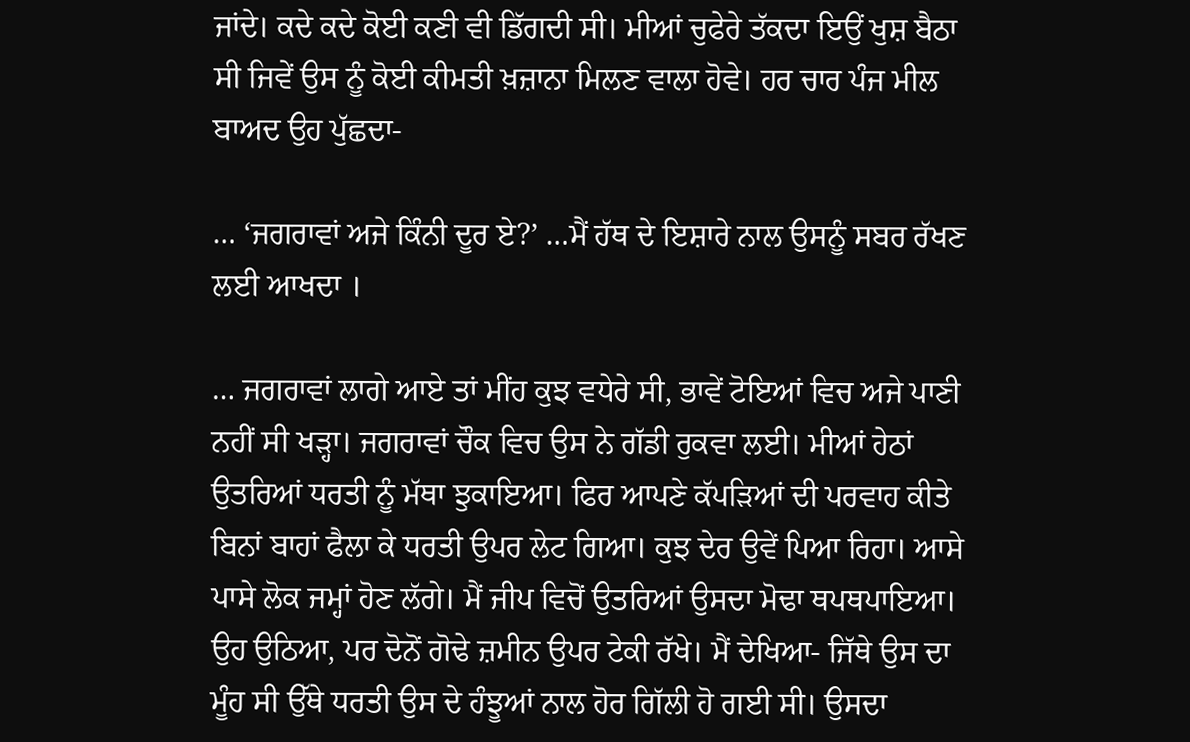ਜਾਂਦੇ। ਕਦੇ ਕਦੇ ਕੋਈ ਕਣੀ ਵੀ ਡਿੱਗਦੀ ਸੀ। ਮੀਆਂ ਚੁਫੇਰੇ ਤੱਕਦਾ ਇਉਂ ਖੁਸ਼ ਬੈਠਾ ਸੀ ਜਿਵੇਂ ਉਸ ਨੂੰ ਕੋਈ ਕੀਮਤੀ ਖ਼ਜ਼ਾਨਾ ਮਿਲਣ ਵਾਲਾ ਹੋਵੇ। ਹਰ ਚਾਰ ਪੰਜ ਮੀਲ ਬਾਅਦ ਉਹ ਪੁੱਛਦਾ-

… ‘ਜਗਰਾਵਾਂ ਅਜੇ ਕਿੰਨੀ ਦੂਰ ਏ?’ …ਮੈਂ ਹੱਥ ਦੇ ਇਸ਼ਾਰੇ ਨਾਲ ਉਸਨੂੰ ਸਬਰ ਰੱਖਣ ਲਈ ਆਖਦਾ ।

… ਜਗਰਾਵਾਂ ਲਾਗੇ ਆਏ ਤਾਂ ਮੀਂਹ ਕੁਝ ਵਧੇਰੇ ਸੀ, ਭਾਵੇਂ ਟੋਇਆਂ ਵਿਚ ਅਜੇ ਪਾਣੀ ਨਹੀਂ ਸੀ ਖੜ੍ਹਾ। ਜਗਰਾਵਾਂ ਚੌਕ ਵਿਚ ਉਸ ਨੇ ਗੱਡੀ ਰੁਕਵਾ ਲਈ। ਮੀਆਂ ਹੇਠਾਂ ਉਤਰਿਆਂ ਧਰਤੀ ਨੂੰ ਮੱਥਾ ਝੁਕਾਇਆ। ਫਿਰ ਆਪਣੇ ਕੱਪੜਿਆਂ ਦੀ ਪਰਵਾਹ ਕੀਤੇ ਬਿਨਾਂ ਬਾਹਾਂ ਫੈਲਾ ਕੇ ਧਰਤੀ ਉਪਰ ਲੇਟ ਗਿਆ। ਕੁਝ ਦੇਰ ਉਵੇਂ ਪਿਆ ਰਿਹਾ। ਆਸੇ ਪਾਸੇ ਲੋਕ ਜਮ੍ਹਾਂ ਹੋਣ ਲੱਗੇ। ਮੈਂ ਜੀਪ ਵਿਚੋਂ ਉਤਰਿਆਂ ਉਸਦਾ ਮੋਢਾ ਥਪਥਪਾਇਆ। ਉਹ ਉਠਿਆ, ਪਰ ਦੋਨੋਂ ਗੋਢੇ ਜ਼ਮੀਨ ਉਪਰ ਟੇਕੀ ਰੱਖੇ। ਮੈਂ ਦੇਖਿਆ- ਜਿੱਥੇ ਉਸ ਦਾ ਮੂੰਹ ਸੀ ਉੱਥੇ ਧਰਤੀ ਉਸ ਦੇ ਹੰਝੂਆਂ ਨਾਲ ਹੋਰ ਗਿੱਲੀ ਹੋ ਗਈ ਸੀ। ਉਸਦਾ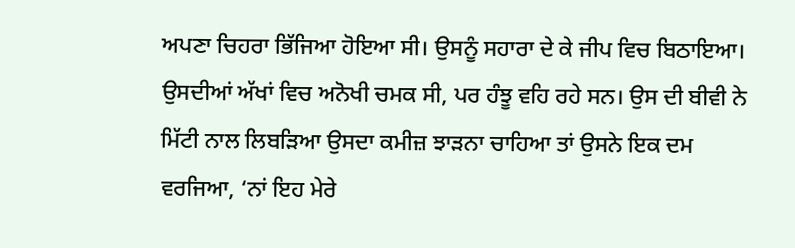ਅਪਣਾ ਚਿਹਰਾ ਭਿੱਜਿਆ ਹੋਇਆ ਸੀ। ਉਸਨੂੰ ਸਹਾਰਾ ਦੇ ਕੇ ਜੀਪ ਵਿਚ ਬਿਠਾਇਆ। ਉਸਦੀਆਂ ਅੱਖਾਂ ਵਿਚ ਅਨੋਖੀ ਚਮਕ ਸੀ, ਪਰ ਹੰਝੂ ਵਹਿ ਰਹੇ ਸਨ। ਉਸ ਦੀ ਬੀਵੀ ਨੇ ਮਿੱਟੀ ਨਾਲ ਲਿਬੜਿਆ ਉਸਦਾ ਕਮੀਜ਼ ਝਾੜਨਾ ਚਾਹਿਆ ਤਾਂ ਉਸਨੇ ਇਕ ਦਮ ਵਰਜਿਆ, ‘ਨਾਂ ਇਹ ਮੇਰੇ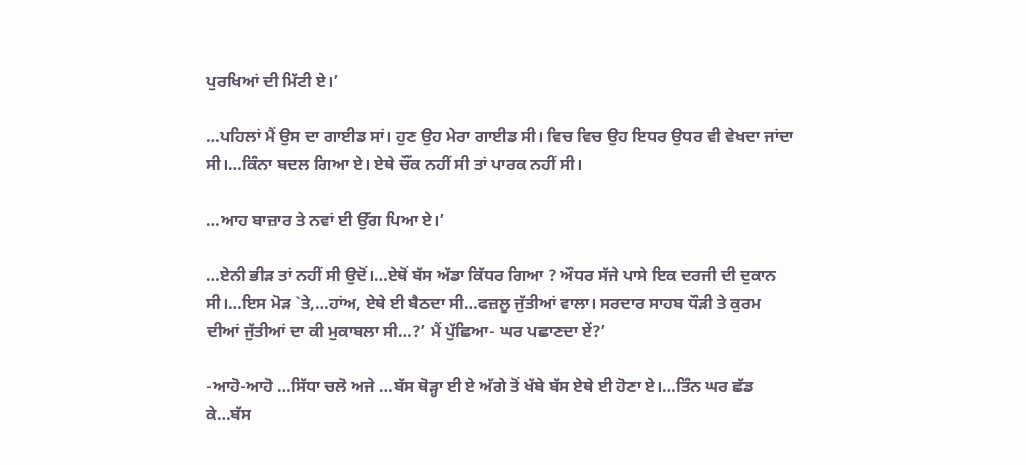ਪੁਰਖਿਆਂ ਦੀ ਮਿੱਟੀ ਏ।’

…ਪਹਿਲਾਂ ਮੈਂ ਉਸ ਦਾ ਗਾਈਡ ਸਾਂ। ਹੁਣ ਉਹ ਮੇਰਾ ਗਾਈਡ ਸੀ। ਵਿਚ ਵਿਚ ਉਹ ਇਧਰ ਉਧਰ ਵੀ ਵੇਖਦਾ ਜਾਂਦਾ ਸੀ।…ਕਿੰਨਾ ਬਦਲ ਗਿਆ ਏ। ਏਥੇ ਚੌਂਕ ਨਹੀਂ ਸੀ ਤਾਂ ਪਾਰਕ ਨਹੀਂ ਸੀ।

…ਆਹ ਬਾਜ਼ਾਰ ਤੇ ਨਵਾਂ ਈ ਉੱਗ ਪਿਆ ਏ।’

…ਏਨੀ ਭੀੜ ਤਾਂ ਨਹੀਂ ਸੀ ਉਦੋਂ।…ਏਥੋਂ ਬੱਸ ਅੱਡਾ ਕਿੱਧਰ ਗਿਆ ? ਔਧਰ ਸੱਜੇ ਪਾਸੇ ਇਕ ਦਰਜੀ ਦੀ ਦੁਕਾਨ ਸੀ।…ਇਸ ਮੋੜ `ਤੇ,…ਹਾਂਅ, ਏਥੇ ਈ ਬੈਠਦਾ ਸੀ…ਫਜ਼ਲੂ ਜੁੱਤੀਆਂ ਵਾਲਾ। ਸਰਦਾਰ ਸਾਹਬ ਧੌੜੀ ਤੇ ਕੁਰਮ ਦੀਆਂ ਜੁੱਤੀਆਂ ਦਾ ਕੀ ਮੁਕਾਬਲਾ ਸੀ…?’ ਮੈਂ ਪੁੱਛਿਆ- ਘਰ ਪਛਾਣਦਾ ਏਂ?’

-ਆਹੋ-ਆਹੋ …ਸਿੱਧਾ ਚਲੋ ਅਜੇ …ਬੱਸ ਥੋੜ੍ਹਾ ਈ ਏ ਅੱਗੇ ਤੋਂ ਖੱਬੇ ਬੱਸ ਏਥੇ ਈ ਹੋਣਾ ਏ।…ਤਿੰਨ ਘਰ ਛੱਡ ਕੇ…ਬੱਸ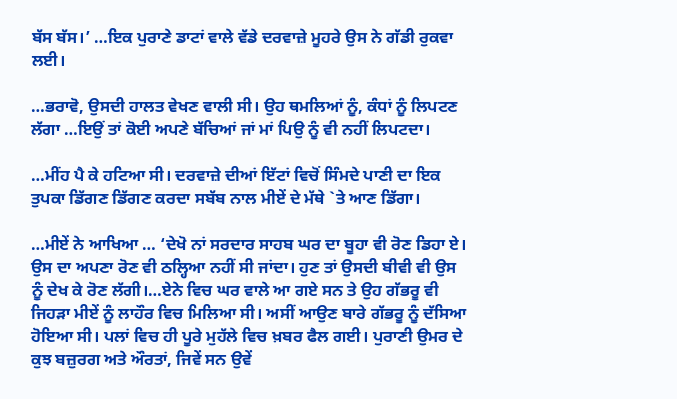ਬੱਸ ਬੱਸ।’ …ਇਕ ਪੁਰਾਣੇ ਡਾਟਾਂ ਵਾਲੇ ਵੱਡੇ ਦਰਵਾਜ਼ੇ ਮੂਹਰੇ ਉਸ ਨੇ ਗੱਡੀ ਰੁਕਵਾ ਲਈ।

…ਭਰਾਵੋ, ਉਸਦੀ ਹਾਲਤ ਵੇਖਣ ਵਾਲੀ ਸੀ। ਉਹ ਥਮਲਿਆਂ ਨੂੰ, ਕੰਧਾਂ ਨੂੰ ਲਿਪਟਣ ਲੱਗਾ …ਇਉਂ ਤਾਂ ਕੋਈ ਅਪਣੇ ਬੱਚਿਆਂ ਜਾਂ ਮਾਂ ਪਿਉ ਨੂੰ ਵੀ ਨਹੀਂ ਲਿਪਟਦਾ।

…ਮੀਂਹ ਪੈ ਕੇ ਹਟਿਆ ਸੀ। ਦਰਵਾਜ਼ੇ ਦੀਆਂ ਇੱਟਾਂ ਵਿਚੋਂ ਸਿੰਮਦੇ ਪਾਣੀ ਦਾ ਇਕ ਤੁਪਕਾ ਡਿੱਗਣ ਡਿੱਗਣ ਕਰਦਾ ਸਬੱਬ ਨਾਲ ਮੀਏਂ ਦੇ ਮੱਥੇ `ਤੇ ਆਣ ਡਿੱਗਾ।

…ਮੀਏਂ ਨੇ ਆਖਿਆ … ‘ਦੇਖੋ ਨਾਂ ਸਰਦਾਰ ਸਾਹਬ ਘਰ ਦਾ ਬੂਹਾ ਵੀ ਰੋਣ ਡਿਹਾ ਏ। ਉਸ ਦਾ ਅਪਣਾ ਰੋਣ ਵੀ ਠਲ੍ਹਿਆ ਨਹੀਂ ਸੀ ਜਾਂਦਾ। ਹੁਣ ਤਾਂ ਉਸਦੀ ਬੀਵੀ ਵੀ ਉਸ ਨੂੰ ਦੇਖ ਕੇ ਰੋਣ ਲੱਗੀ।…ਏਨੇ ਵਿਚ ਘਰ ਵਾਲੇ ਆ ਗਏ ਸਨ ਤੇ ਉਹ ਗੱਭਰੂ ਵੀ ਜਿਹੜਾ ਮੀਏਂ ਨੂੰ ਲਾਹੌਰ ਵਿਚ ਮਿਲਿਆ ਸੀ। ਅਸੀਂ ਆਉਣ ਬਾਰੇ ਗੱਭਰੂ ਨੂੰ ਦੱਸਿਆ ਹੋਇਆ ਸੀ। ਪਲਾਂ ਵਿਚ ਹੀ ਪੂਰੇ ਮੁਹੱਲੇ ਵਿਚ ਖ਼ਬਰ ਫੈਲ ਗਈ। ਪੁਰਾਣੀ ਉਮਰ ਦੇ ਕੁਝ ਬਜ਼ੁਰਗ ਅਤੇ ਔਰਤਾਂ, ਜਿਵੇਂ ਸਨ ਉਵੇਂ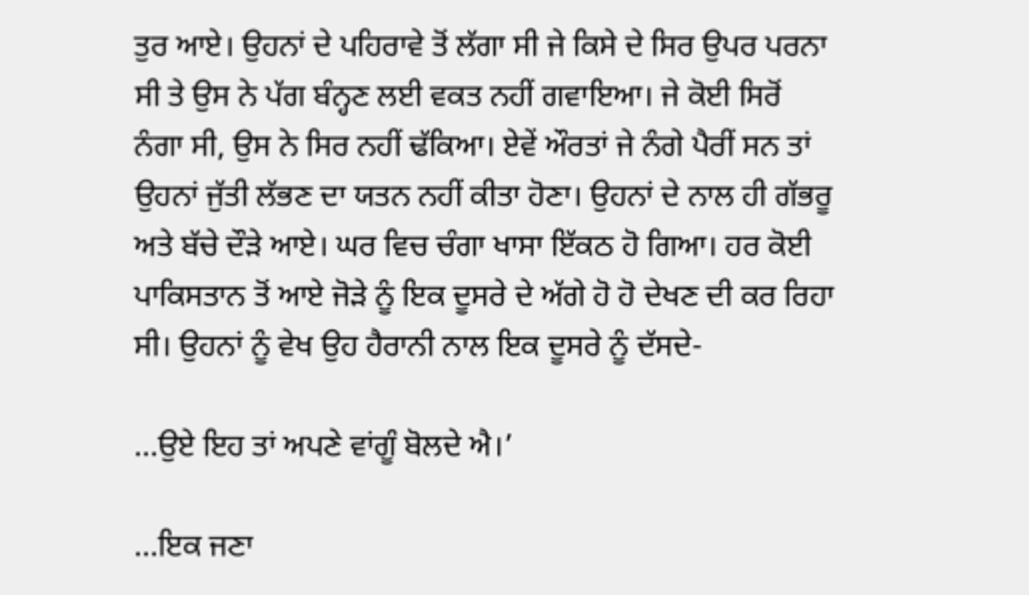ਤੁਰ ਆਏ। ਉਹਨਾਂ ਦੇ ਪਹਿਰਾਵੇ ਤੋਂ ਲੱਗਾ ਸੀ ਜੇ ਕਿਸੇ ਦੇ ਸਿਰ ਉਪਰ ਪਰਨਾ ਸੀ ਤੇ ਉਸ ਨੇ ਪੱਗ ਬੰਨ੍ਹਣ ਲਈ ਵਕਤ ਨਹੀਂ ਗਵਾਇਆ। ਜੇ ਕੋਈ ਸਿਰੋਂ ਨੰਗਾ ਸੀ, ਉਸ ਨੇ ਸਿਰ ਨਹੀਂ ਢੱਕਿਆ। ਏਵੇਂ ਔਰਤਾਂ ਜੇ ਨੰਗੇ ਪੈਰੀਂ ਸਨ ਤਾਂ ਉਹਨਾਂ ਜੁੱਤੀ ਲੱਭਣ ਦਾ ਯਤਨ ਨਹੀਂ ਕੀਤਾ ਹੋਣਾ। ਉਹਨਾਂ ਦੇ ਨਾਲ ਹੀ ਗੱਭਰੂ ਅਤੇ ਬੱਚੇ ਦੌੜੇ ਆਏ। ਘਰ ਵਿਚ ਚੰਗਾ ਖਾਸਾ ਇੱਕਠ ਹੋ ਗਿਆ। ਹਰ ਕੋਈ ਪਾਕਿਸਤਾਨ ਤੋਂ ਆਏ ਜੋੜੇ ਨੂੰ ਇਕ ਦੂਸਰੇ ਦੇ ਅੱਗੇ ਹੋ ਹੋ ਦੇਖਣ ਦੀ ਕਰ ਰਿਹਾ ਸੀ। ਉਹਨਾਂ ਨੂੰ ਵੇਖ ਉਹ ਹੈਰਾਨੀ ਨਾਲ ਇਕ ਦੂਸਰੇ ਨੂੰ ਦੱਸਦੇ-

…ਉਏ ਇਹ ਤਾਂ ਅਪਣੇ ਵਾਂਗੂੰ ਬੋਲਦੇ ਐ।’

…ਇਕ ਜਣਾ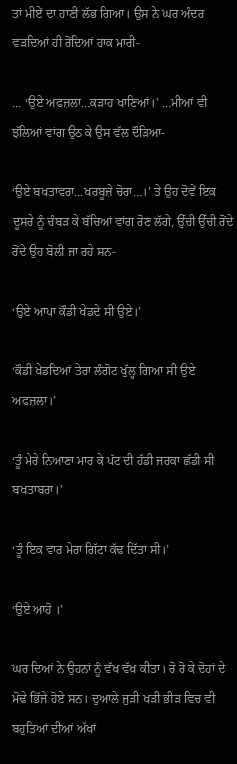ਤਾਂ ਮੀਏਂ ਦਾ ਹਾਣੀ ਲੱਭ ਗਿਆ। ਉਸ ਨੇ ਘਰ ਅੰਦਰ ਵੜਦਿਆਂ ਹੀ ਰੋਂਦਿਆਂ ਹਾਕ ਮਾਰੀ-

… ‘ਉਏ ਅਫਜ਼ਲਾ…ਕੜਾਹ ਖਾਣਿਆਂ।’ …ਮੀਆਂ ਵੀ ਝੱਲਿਆਂ ਵਾਂਗ ਉਠ ਕੇ ਉਸ ਵੱਲ ਦੌੜਿਆ-

‘ਉਏ ਬਖਤਾਵਰਾ…ਖਰਬੂਜ਼ੇ ਚੋਰਾ…।’ ਤੇ ਉਹ ਦੋਵੇਂ ਇਕ ਦੂਸਰੇ ਨੂੰ ਚੰਬੜ ਕੇ ਬੱਚਿਆਂ ਵਾਂਗ ਰੋਣ ਲੱਗੇ, ਉੱਚੀ ਉੱਚੀ ਰੋਂਦੇ ਰੋਂਦੇ ਉਹ ਬੋਲੀ ਜਾ ਰਹੇ ਸਨ-

‘ਉਏ ਆਪਾ ਕੌਡੀ ਖੇਡਦੇ ਸੀ ਉਏ।’

‘ਕੌਡੀ ਖੇਡਦਿਆਂ ਤੇਰਾ ਲੰਗੋਟ ਖੁੱਲ੍ਹ ਗਿਆ ਸੀ ਉਏ ਅਫਜ਼ਲਾ।’

‘ਤੂੰ ਮੇਰੇ ਨਿਆਣਾ ਮਾਰ ਕੇ ਪੱਟ ਦੀ ਹੱਡੀ ਜਰਕਾ ਛੱਡੀ ਸੀ ਬਖਤਾਬਰਾ।’

‘ਤੂੰ ਇਕ ਵਾਰ ਮੇਰਾ ਗਿੱਟਾ ਕੱਢ ਦਿੱਤਾ ਸੀ।’

‘ਉਏ ਆਹੋ ।’

ਘਰ ਦਿਆਂ ਨੇ ਉਹਨਾਂ ਨੂੰ ਵੱਖ ਵੱਖ ਕੀਤਾ। ਰੋ ਰੋ ਕੇ ਦੋਹਾਂ ਦੇ ਮੋਢੇ ਭਿੱਜੇ ਹੋਏ ਸਨ। ਦੁਆਲੇ ਜੁੜੀ ਖੜੀ ਭੀੜ ਵਿਚ ਵੀ ਬਹੁਤਿਆਂ ਦੀਆਂ ਅੱਖਾਂ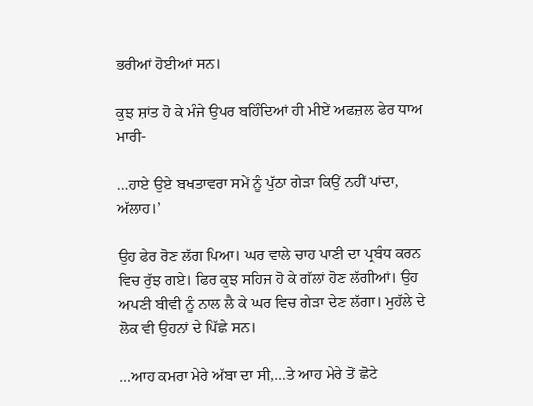ਭਰੀਆਂ ਹੋਈਆਂ ਸਨ।

ਕੁਝ ਸ਼ਾਂਤ ਹੋ ਕੇ ਮੰਜੇ ਉਪਰ ਬਹਿੰਦਿਆਂ ਹੀ ਮੀਏਂ ਅਫਜ਼ਲ ਫੇਰ ਧਾਅ ਮਾਰੀ-

…ਹਾਏ ਉਏ ਬਖਤਾਵਰਾ ਸਮੇਂ ਨੂੰ ਪੁੱਠਾ ਗੇੜਾ ਕਿਉਂ ਨਹੀਂ ਪਾਂਦਾ, ਅੱਲਾਹ।’

ਉਹ ਫੇਰ ਰੋਣ ਲੱਗ ਪਿਆ। ਘਰ ਵਾਲੇ ਚਾਹ ਪਾਣੀ ਦਾ ਪ੍ਰਬੰਧ ਕਰਨ ਵਿਚ ਰੁੱਝ ਗਏ। ਫਿਰ ਕੁਝ ਸਹਿਜ ਹੋ ਕੇ ਗੱਲਾਂ ਹੋਣ ਲੱਗੀਆਂ। ਉਹ ਅਪਣੀ ਬੀਵੀ ਨੂੰ ਨਾਲ ਲੈ ਕੇ ਘਰ ਵਿਚ ਗੇੜਾ ਦੇਣ ਲੱਗਾ। ਮੁਹੱਲੇ ਦੇ ਲੋਕ ਵੀ ਉਹਨਾਂ ਦੇ ਪਿੱਛੇ ਸਨ।

…ਆਹ ਕਮਰਾ ਮੇਰੇ ਅੱਬਾ ਦਾ ਸੀ,…ਤੇ ਆਹ ਮੇਰੇ ਤੋਂ ਛੋਟੇ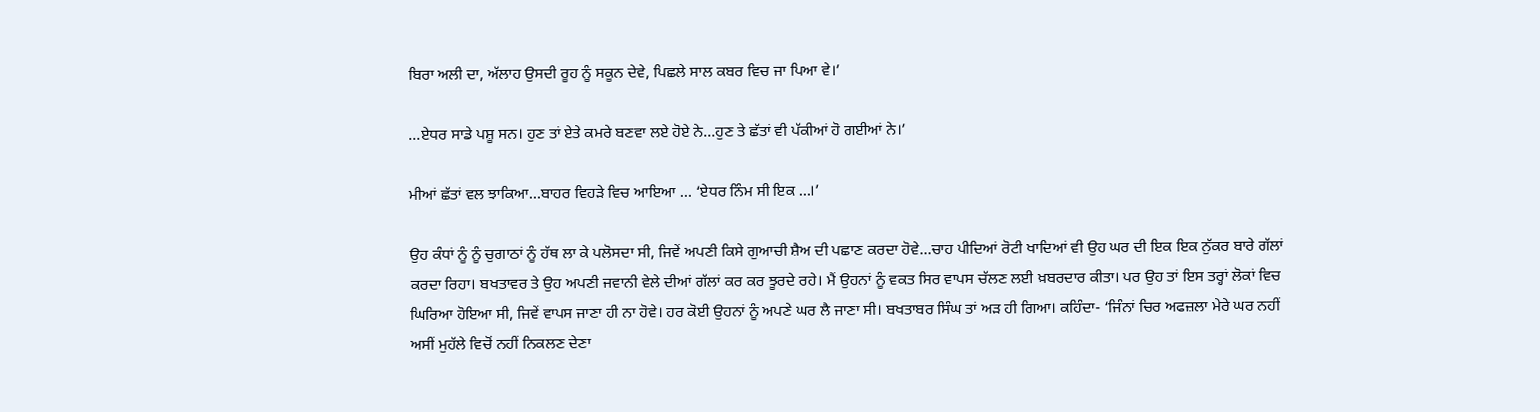ਬਿਰਾ ਅਲੀ ਦਾ, ਅੱਲਾਹ ਉਸਦੀ ਰੂਹ ਨੂੰ ਸਕੂਨ ਦੇਵੇ, ਪਿਛਲੇ ਸਾਲ ਕਬਰ ਵਿਚ ਜਾ ਪਿਆ ਵੇ।’

…ਏਧਰ ਸਾਡੇ ਪਸ਼ੂ ਸਨ। ਹੁਣ ਤਾਂ ਏਤੇ ਕਮਰੇ ਬਣਵਾ ਲਏ ਹੋਏ ਨੇ…ਹੁਣ ਤੇ ਛੱਤਾਂ ਵੀ ਪੱਕੀਆਂ ਹੋ ਗਈਆਂ ਨੇ।’

ਮੀਆਂ ਛੱਤਾਂ ਵਲ ਝਾਕਿਆ…ਬਾਹਰ ਵਿਹੜੇ ਵਿਚ ਆਇਆ … ‘ਏਧਰ ਨਿੰਮ ਸੀ ਇਕ …।’

ਉਹ ਕੰਧਾਂ ਨੂੰ ਨੂੰ ਚੁਗਾਠਾਂ ਨੂੰ ਹੱਥ ਲਾ ਕੇ ਪਲੋਸਦਾ ਸੀ, ਜਿਵੇਂ ਅਪਣੀ ਕਿਸੇ ਗੁਆਚੀ ਸ਼ੈਅ ਦੀ ਪਛਾਣ ਕਰਦਾ ਹੋਵੇ…ਚਾਹ ਪੀਦਿਆਂ ਰੋਟੀ ਖਾਦਿਆਂ ਵੀ ਉਹ ਘਰ ਦੀ ਇਕ ਇਕ ਨੁੱਕਰ ਬਾਰੇ ਗੱਲਾਂ ਕਰਦਾ ਰਿਹਾ। ਬਖਤਾਵਰ ਤੇ ਉਹ ਅਪਣੀ ਜਵਾਨੀ ਵੇਲੇ ਦੀਆਂ ਗੱਲਾਂ ਕਰ ਕਰ ਝੂਰਦੇ ਰਹੇ। ਮੈਂ ਉਹਨਾਂ ਨੂੰ ਵਕਤ ਸਿਰ ਵਾਪਸ ਚੱਲਣ ਲਈ ਖ਼ਬਰਦਾਰ ਕੀਤਾ। ਪਰ ਉਹ ਤਾਂ ਇਸ ਤਰ੍ਹਾਂ ਲੋਕਾਂ ਵਿਚ ਘਿਰਿਆ ਹੋਇਆ ਸੀ, ਜਿਵੇਂ ਵਾਪਸ ਜਾਣਾ ਹੀ ਨਾ ਹੋਵੇ। ਹਰ ਕੋਈ ਉਹਨਾਂ ਨੂੰ ਅਪਣੇ ਘਰ ਲੈ ਜਾਣਾ ਸੀ। ਬਖਤਾਬਰ ਸਿੰਘ ਤਾਂ ਅੜ ਹੀ ਗਿਆ। ਕਹਿੰਦਾ- ‘ਜਿੰਨਾਂ ਚਿਰ ਅਫਜ਼ਲਾ ਮੇਰੇ ਘਰ ਨਹੀਂ ਅਸੀਂ ਮੁਹੱਲੇ ਵਿਚੋਂ ਨਹੀਂ ਨਿਕਲਣ ਦੇਣਾ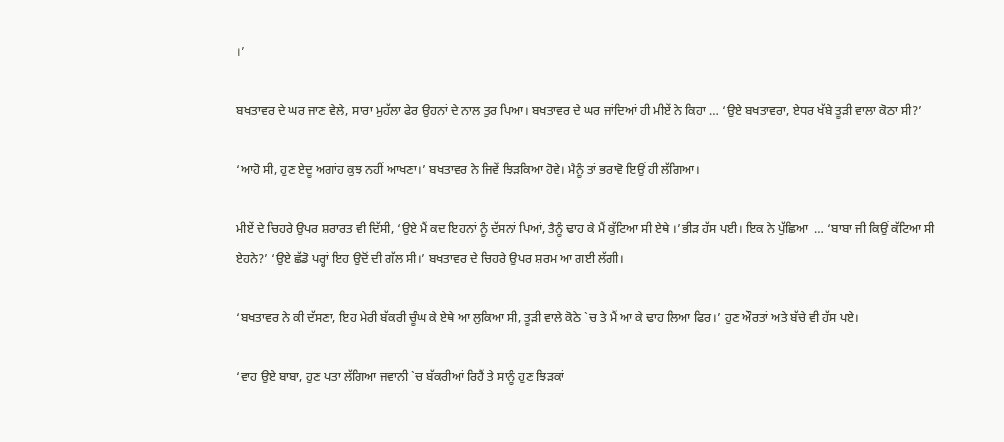।’

ਬਖਤਾਵਰ ਦੇ ਘਰ ਜਾਣ ਵੇਲੇ, ਸਾਰਾ ਮੁਹੱਲਾ ਫੇਰ ਉਹਨਾਂ ਦੇ ਨਾਲ ਤੁਰ ਪਿਆ। ਬਖਤਾਵਰ ਦੇ ਘਰ ਜਾਂਦਿਆਂ ਹੀ ਮੀਏਂ ਨੇ ਕਿਹਾ … ‘ਉਏ ਬਖਤਾਵਰਾ, ਏਧਰ ਖੱਬੇ ਤੂੜੀ ਵਾਲਾ ਕੋਠਾ ਸੀ?’

‘ਆਹੋ ਸੀ, ਹੁਣ ਏਦੂ ਅਗਾਂਹ ਕੁਝ ਨਹੀਂ ਆਖਣਾ।’ ਬਖਤਾਵਰ ਨੇ ਜਿਵੇਂ ਝਿੜਕਿਆ ਹੋਵੇ। ਮੈਨੂੰ ਤਾਂ ਭਰਾਵੋ ਇਉਂ ਹੀ ਲੱਗਿਆ।

ਮੀਏਂ ਦੇ ਚਿਹਰੇ ਉਪਰ ਸ਼ਰਾਰਤ ਵੀ ਦਿੱਸੀ, ‘ਉਏ ਮੈਂ ਕਦ ਇਹਨਾਂ ਨੂੰ ਦੱਸਨਾਂ ਪਿਆਂ, ਤੈਨੂੰ ਢਾਹ ਕੇ ਮੈਂ ਕੁੱਟਿਆ ਸੀ ਏਥੇ ।’ਭੀੜ ਹੱਸ ਪਈ। ਇਕ ਨੇ ਪੁੱਛਿਆ  … ‘ਬਾਬਾ ਜੀ ਕਿਉਂ ਕੱਟਿਆ ਸੀ ਏਹਨੇ?’ ‘ਉਏ ਛੱਡੋ ਪਰ੍ਹਾਂ ਇਹ ਉਦੋਂ ਦੀ ਗੱਲ ਸੀ।’ ਬਖਤਾਵਰ ਦੇ ਚਿਹਰੇ ਉਪਰ ਸ਼ਰਮ ਆ ਗਈ ਲੱਗੀ।

‘ਬਖਤਾਵਰ ਨੇ ਕੀ ਦੱਸਣਾ, ਇਹ ਮੇਰੀ ਬੱਕਰੀ ਚੂੰਘ ਕੇ ਏਥੇ ਆ ਲੁਕਿਆ ਸੀ, ਤੂੜੀ ਵਾਲੇ ਕੋਠੇ `ਚ ਤੇ ਮੈਂ ਆ ਕੇ ਢਾਹ ਲਿਆ ਫਿਰ।’ ਹੁਣ ਔਰਤਾਂ ਅਤੇ ਬੱਚੇ ਵੀ ਹੱਸ ਪਏ।

‘ਵਾਹ ਉਏ ਬਾਬਾ, ਹੁਣ ਪਤਾ ਲੱਗਿਆ ਜਵਾਨੀ `ਚ ਬੱਕਰੀਆਂ ਰਿਹੈਂ ਤੇ ਸਾਨੂੰ ਹੁਣ ਝਿੜਕਾਂ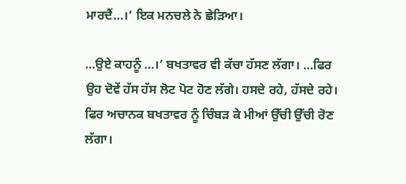ਮਾਰਦੈਂ…।’ ਇਕ ਮਨਚਲੇ ਨੇ ਛੇੜਿਆ।

…ਉਏ ਕਾਹਨੂੰ …।’ ਬਖਤਾਵਰ ਵੀ ਕੱਚਾ ਹੱਸਣ ਲੱਗਾ। …ਫਿਰ ਉਹ ਦੋਵੇਂ ਹੱਸ ਹੱਸ ਲੋਟ ਪੋਟ ਹੋਣ ਲੱਗੇ। ਹਸਦੇ ਰਹੇ, ਹੱਸਦੇ ਰਹੇ। ਫਿਰ ਅਚਾਨਕ ਬਖਤਾਵਰ ਨੂੰ ਚਿੰਬੜ ਕੇ ਮੀਆਂ ਉੱਚੀ ਉੱਚੀ ਰੋਣ ਲੱਗਾ।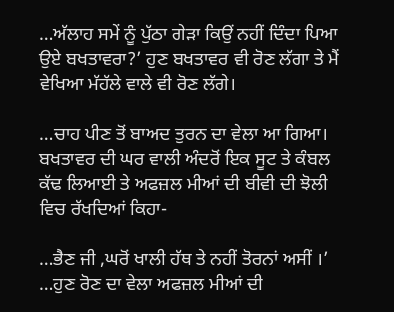…ਅੱਲਾਹ ਸਮੇਂ ਨੂੰ ਪੁੱਠਾ ਗੇੜਾ ਕਿਉਂ ਨਹੀਂ ਦਿੰਦਾ ਪਿਆ ਉਏ ਬਖਤਾਵਰਾ?’ ਹੁਣ ਬਖਤਾਵਰ ਵੀ ਰੋਣ ਲੱਗਾ ਤੇ ਮੈਂ ਵੇਖਿਆ ਮੱਹੱਲੇ ਵਾਲੇ ਵੀ ਰੋਣ ਲੱਗੇ।

…ਚਾਹ ਪੀਣ ਤੋਂ ਬਾਅਦ ਤੁਰਨ ਦਾ ਵੇਲਾ ਆ ਗਿਆ। ਬਖਤਾਵਰ ਦੀ ਘਰ ਵਾਲੀ ਅੰਦਰੋਂ ਇਕ ਸੂਟ ਤੇ ਕੰਬਲ ਕੱਢ ਲਿਆਈ ਤੇ ਅਫਜ਼ਲ ਮੀਆਂ ਦੀ ਬੀਵੀ ਦੀ ਝੋਲੀ ਵਿਚ ਰੱਖਦਿਆਂ ਕਿਹਾ-

…ਭੈਣ ਜੀ ,ਘਰੋਂ ਖਾਲੀ ਹੱਥ ਤੇ ਨਹੀਂ ਤੋਰਨਾਂ ਅਸੀਂ ।’ …ਹੁਣ ਰੋਣ ਦਾ ਵੇਲਾ ਅਫਜ਼ਲ ਮੀਆਂ ਦੀ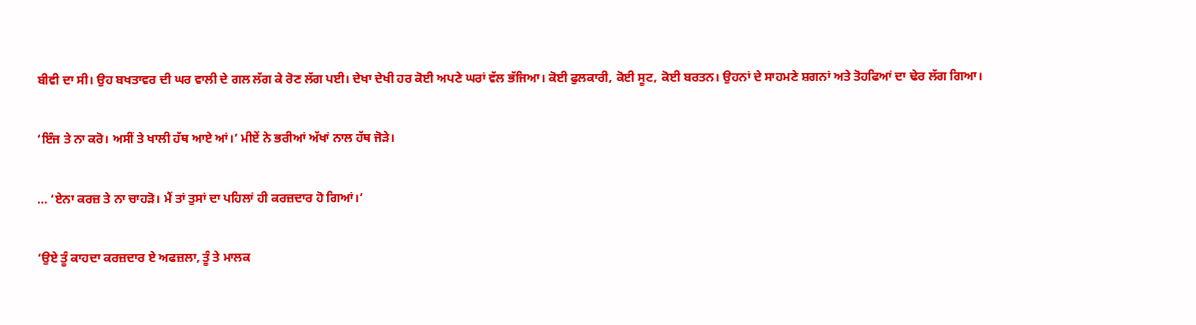ਬੀਵੀ ਦਾ ਸੀ। ਉਹ ਬਖਤਾਵਰ ਦੀ ਘਰ ਵਾਲੀ ਦੇ ਗਲ ਲੱਗ ਕੇ ਰੋਣ ਲੱਗ ਪਈ। ਦੇਖਾ ਦੇਖੀ ਹਰ ਕੋਈ ਅਪਣੇ ਘਰਾਂ ਵੱਲ ਭੱਜਿਆ। ਕੋਈ ਫੁਲਕਾਰੀ, ਕੋਈ ਸੂਟ, ਕੋਈ ਬਰਤਨ। ਉਹਨਾਂ ਦੇ ਸਾਹਮਣੇ ਸ਼ਗਨਾਂ ਅਤੇ ਤੋਹਫਿਆਂ ਦਾ ਢੇਰ ਲੱਗ ਗਿਆ।

‘ਇੰਜ ਤੇ ਨਾ ਕਰੋ। ਅਸੀਂ ਤੇ ਖਾਲੀ ਹੱਥ ਆਏ ਆਂ।’ ਮੀਏਂ ਨੇ ਭਰੀਆਂ ਅੱਖਾਂ ਨਾਲ ਹੱਥ ਜੋੜੇ।

… ‘ਏਨਾ ਕਰਜ਼ ਤੇ ਨਾ ਚਾਹੜੋ। ਮੈਂ ਤਾਂ ਤੁਸਾਂ ਦਾ ਪਹਿਲਾਂ ਹੀ ਕਰਜ਼ਦਾਰ ਹੋ ਗਿਆਂ।’

‘ਉਏ ਤੂੰ ਕਾਹਦਾ ਕਰਜ਼ਦਾਰ ਏ ਅਫਜ਼ਲਾ, ਤੂੰ ਤੇ ਮਾਲਕ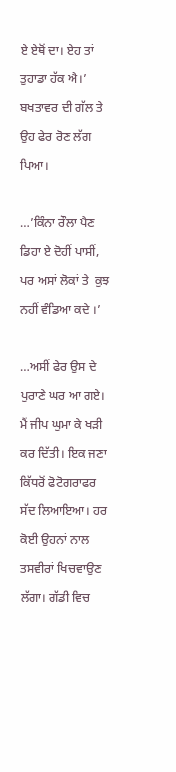ਏ ਏਥੋਂ ਦਾ। ਏਹ ਤਾਂ ਤੁਹਾਡਾ ਹੱਕ ਐ।’ ਬਖਤਾਵਰ ਦੀ ਗੱਲ ਤੇ ਉਹ ਫੇਰ ਰੋਣ ਲੱਗ ਪਿਆ।

…’ਕਿੰਨਾ ਰੌਲਾ ਪੈਣ ਡਿਹਾ ਏ ਦੋਹੀਂ ਪਾਸੀਂ, ਪਰ ਅਸਾਂ ਲੋਕਾਂ ਤੇ  ਕੁਝ ਨਹੀਂ ਵੰਡਿਆ ਕਦੇ ।’

…ਅਸੀਂ ਫੇਰ ਉਸ ਦੇ ਪੁਰਾਣੇ ਘਰ ਆ ਗਏ। ਮੈਂ ਜੀਪ ਘੁਮਾ ਕੇ ਖੜੀ ਕਰ ਦਿੱਤੀ। ਇਕ ਜਣਾ ਕਿੱਧਰੋਂ ਫੋਟੋਗਰਾਫਰ ਸੱਦ ਲਿਆਇਆ। ਹਰ ਕੋਈ ਉਹਨਾਂ ਨਾਲ ਤਸਵੀਰਾਂ ਖਿਚਵਾਉਣ ਲੱਗਾ। ਗੱਡੀ ਵਿਚ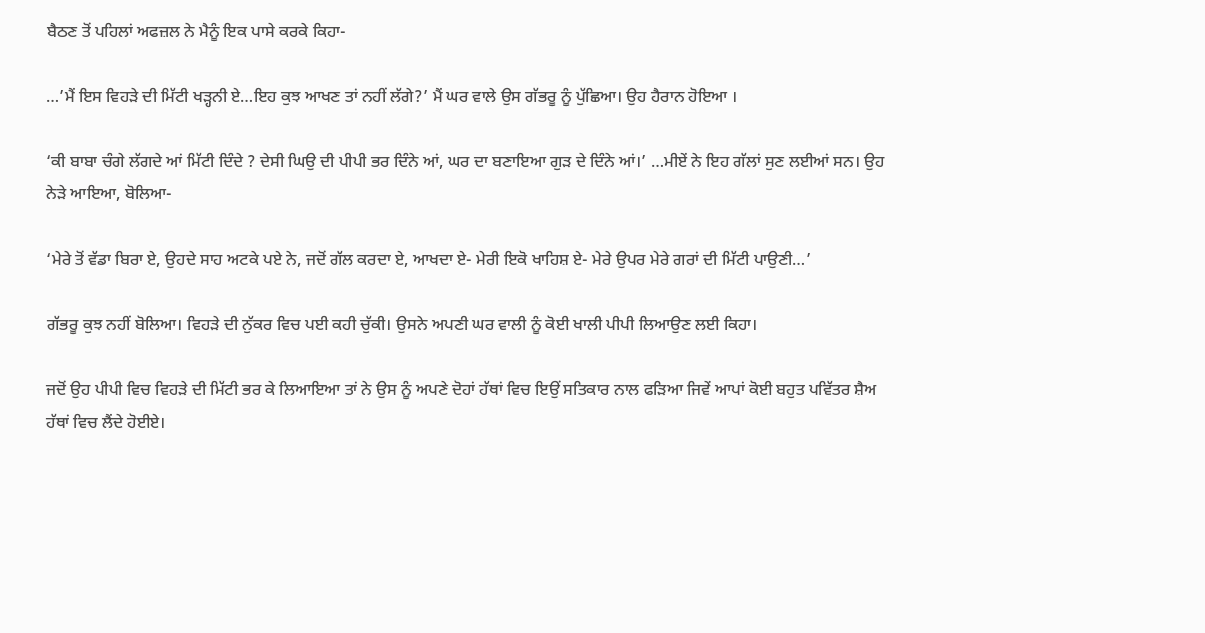ਬੈਠਣ ਤੋਂ ਪਹਿਲਾਂ ਅਫਜ਼ਲ ਨੇ ਮੈਨੂੰ ਇਕ ਪਾਸੇ ਕਰਕੇ ਕਿਹਾ-

…’ਮੈਂ ਇਸ ਵਿਹੜੇ ਦੀ ਮਿੱਟੀ ਖੜ੍ਹਨੀ ਏ…ਇਹ ਕੁਝ ਆਖਣ ਤਾਂ ਨਹੀਂ ਲੱਗੇ?’ ਮੈਂ ਘਰ ਵਾਲੇ ਉਸ ਗੱਭਰੂ ਨੂੰ ਪੁੱਛਿਆ। ਉਹ ਹੈਰਾਨ ਹੋਇਆ ।

‘ਕੀ ਬਾਬਾ ਚੰਗੇ ਲੱਗਦੇ ਆਂ ਮਿੱਟੀ ਦਿੰਦੇ ? ਦੇਸੀ ਘਿਉ ਦੀ ਪੀਪੀ ਭਰ ਦਿੰਨੇ ਆਂ, ਘਰ ਦਾ ਬਣਾਇਆ ਗੁੜ ਦੇ ਦਿੰਨੇ ਆਂ।’ …ਮੀਏਂ ਨੇ ਇਹ ਗੱਲਾਂ ਸੁਣ ਲਈਆਂ ਸਨ। ਉਹ ਨੇੜੇ ਆਇਆ, ਬੋਲਿਆ-

‘ਮੇਰੇ ਤੋਂ ਵੱਡਾ ਬਿਰਾ ਏ, ਉਹਦੇ ਸਾਹ ਅਟਕੇ ਪਏ ਨੇ, ਜਦੋਂ ਗੱਲ ਕਰਦਾ ਏ, ਆਖਦਾ ਏ- ਮੇਰੀ ਇਕੋ ਖਾਹਿਸ਼ ਏ- ਮੇਰੇ ਉਪਰ ਮੇਰੇ ਗਰਾਂ ਦੀ ਮਿੱਟੀ ਪਾਉਣੀ…’

ਗੱਭਰੂ ਕੁਝ ਨਹੀਂ ਬੋਲਿਆ। ਵਿਹੜੇ ਦੀ ਨੁੱਕਰ ਵਿਚ ਪਈ ਕਹੀ ਚੁੱਕੀ। ਉਸਨੇ ਅਪਣੀ ਘਰ ਵਾਲੀ ਨੂੰ ਕੋਈ ਖਾਲੀ ਪੀਪੀ ਲਿਆਉਣ ਲਈ ਕਿਹਾ।

ਜਦੋਂ ਉਹ ਪੀਪੀ ਵਿਚ ਵਿਹੜੇ ਦੀ ਮਿੱਟੀ ਭਰ ਕੇ ਲਿਆਇਆ ਤਾਂ ਨੇ ਉਸ ਨੂੰ ਅਪਣੇ ਦੋਹਾਂ ਹੱਥਾਂ ਵਿਚ ਇਉਂ ਸਤਿਕਾਰ ਨਾਲ ਫੜਿਆ ਜਿਵੇਂ ਆਪਾਂ ਕੋਈ ਬਹੁਤ ਪਵਿੱਤਰ ਸ਼ੈਅ ਹੱਥਾਂ ਵਿਚ ਲੈਂਦੇ ਹੋਈਏ।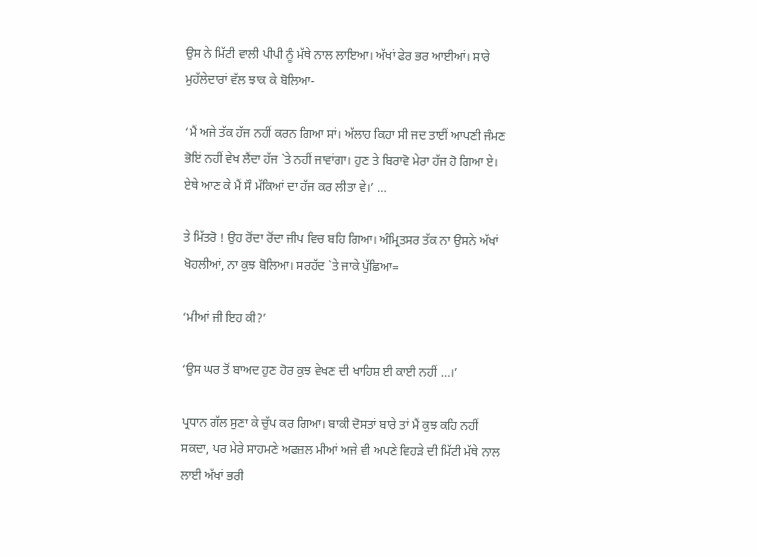ਉਸ ਨੇ ਮਿੱਟੀ ਵਾਲੀ ਪੀਪੀ ਨੂੰ ਮੱਥੇ ਨਾਲ ਲਾਇਆ। ਅੱਖਾਂ ਫੇਰ ਭਰ ਆਈਆਂ। ਸਾਰੇ ਮੁਹੱਲੇਦਾਰਾਂ ਵੱਲ ਝਾਕ ਕੇ ਬੋਲਿਆ-

‘ਮੈਂ ਅਜੇ ਤੱਕ ਹੱਜ ਨਹੀਂ ਕਰਨ ਗਿਆ ਸਾਂ। ਅੱਲਾਹ ਕਿਹਾ ਸੀ ਜਦ ਤਾਈਂ ਆਪਣੀ ਜੰਮਣ ਭੋਇਂ ਨਹੀਂ ਵੇਖ ਲੈਂਦਾ ਹੱਜ `ਤੇ ਨਹੀਂ ਜਾਵਾਂਗਾ। ਹੁਣ ਤੇ ਬਿਰਾਵੋ ਮੇਰਾ ਹੱਜ ਹੋ ਗਿਆ ਏ। ਏਥੇ ਆਣ ਕੇ ਮੈਂ ਸੌ ਮੱਕਿਆਂ ਦਾ ਹੱਜ ਕਰ ਲੀਤਾ ਵੇ।’ …

ਤੇ ਮਿੱਤਰੋ ! ਉਹ ਰੋਂਦਾ ਰੋਂਦਾ ਜੀਪ ਵਿਚ ਬਹਿ ਗਿਆ। ਅੰਮ੍ਰਿਤਸਰ ਤੱਕ ਨਾ ਉਸਨੇ ਅੱਖਾਂ ਖੋਹਲੀਆਂ, ਨਾ ਕੁਝ ਬੋਲਿਆ। ਸਰਹੱਦ `ਤੇ ਜਾਕੇ ਪੁੱਛਿਆ=

‘ਮੀਆਂ ਜੀ ਇਹ ਕੀ?’

‘ਉਸ ਘਰ ਤੋਂ ਬਾਅਦ ਹੁਣ ਹੋਰ ਕੁਝ ਵੇਖਣ ਦੀ ਖਾਹਿਸ਼ ਈ ਕਾਈ ਨਹੀਂ …।’

ਪ੍ਰਧਾਨ ਗੱਲ ਸੁਣਾ ਕੇ ਚੁੱਪ ਕਰ ਗਿਆ। ਬਾਕੀ ਦੋਸਤਾਂ ਬਾਰੇ ਤਾਂ ਮੈਂ ਕੁਝ ਕਹਿ ਨਹੀਂ ਸਕਦਾ, ਪਰ ਮੇਰੇ ਸਾਹਮਣੇ ਅਫਜ਼ਲ ਮੀਆਂ ਅਜੇ ਵੀ ਅਪਣੇ ਵਿਹੜੇ ਦੀ ਮਿੱਟੀ ਮੱਥੇ ਨਾਲ ਲਾਈ ਅੱਖਾਂ ਭਰੀ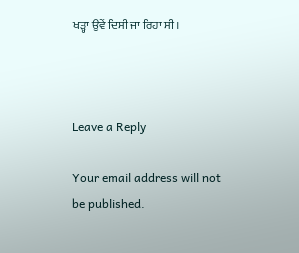ਖੜ੍ਹਾ ਉਵੇਂ ਦਿਸੀ ਜਾ ਰਿਹਾ ਸੀ।



Leave a Reply

Your email address will not be published.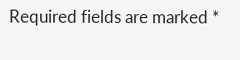Required fields are marked *